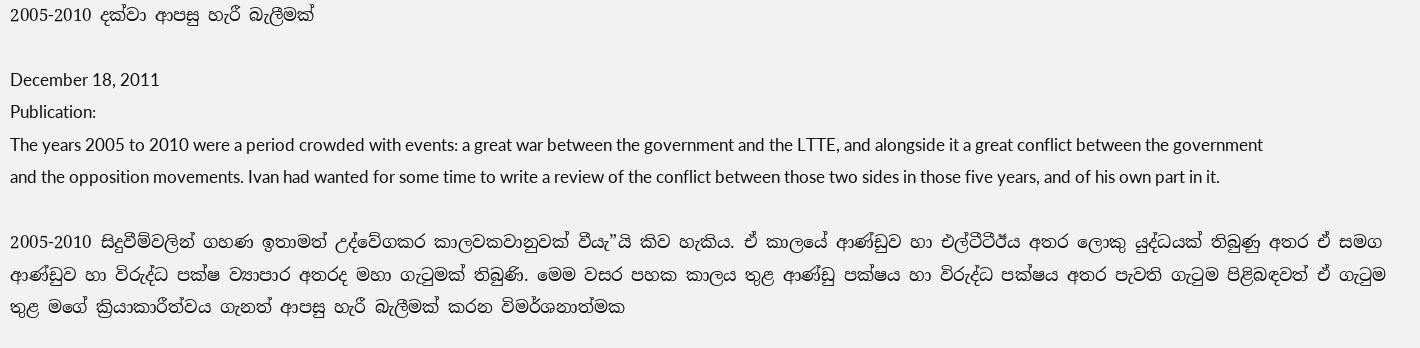2005-2010 දක්වා ආපසු හැරී බැලීමක්

December 18, 2011
Publication:
The years 2005 to 2010 were a period crowded with events: a great war between the government and the LTTE, and alongside it a great conflict between the government and the opposition movements. Ivan had wanted for some time to write a review of the conflict between those two sides in those five years, and of his own part in it.

2005-2010 සිදුවීම්වලින් ගහණ ඉතාමත් උද්වේගකර කාලවකවානුවක් වීයැ”යි කිව හැකිය. ඒ කාලයේ ආණ්ඩුව හා එල්ටීටීඊය අතර ලොකු යුද්ධයක් තිබුණු අතර ඒ සමග ආණ්ඩුව හා විරුද්ධ පක්ෂ ව්‍යාපාර අතරද මහා ගැටුමක් තිබුණි. මෙම වසර පහක කාලය තුළ ආණ්ඩු පක්ෂය හා විරුද්ධ පක්ෂය අතර පැවති ගැටුම පිළිබඳවත් ඒ ගැටුම තුළ මගේ ක්‍රියාකාරීත්වය ගැනත් ආපසු හැරී බැලීමක් කරන විමර්ශනාත්මක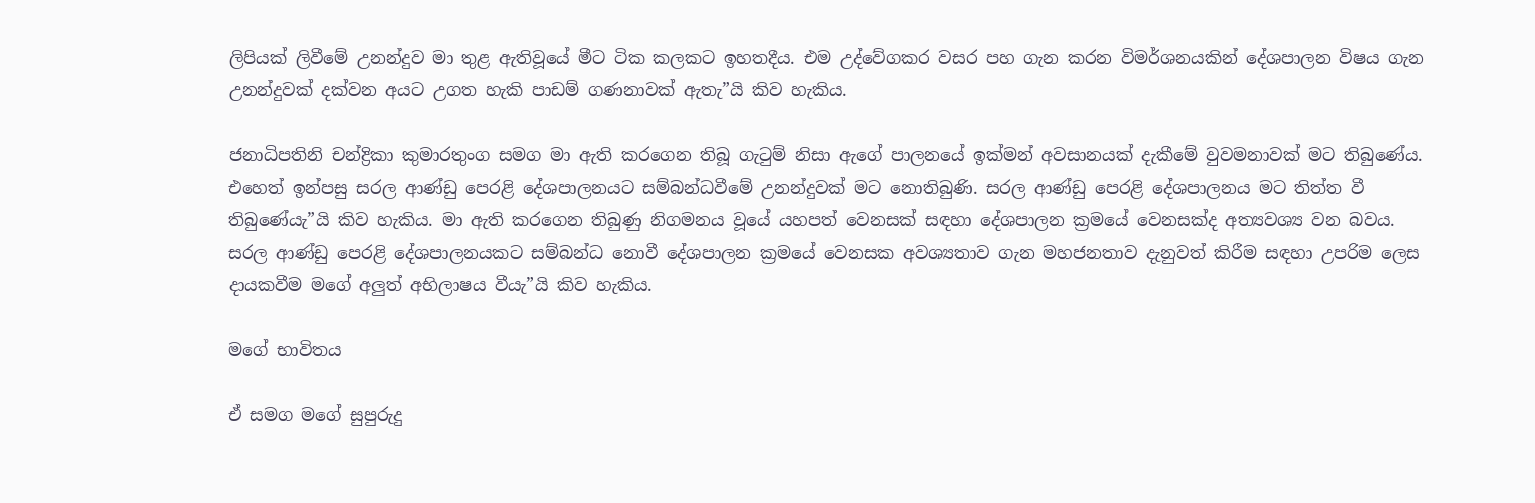ලිපියක් ලිවීමේ උනන්දුව මා තුළ ඇතිවූයේ මීට ටික කලකට ඉහතදීය. එම උද්වේගකර වසර පහ ගැන කරන විමර්ශනයකින් දේශපාලන විෂය ගැන උනන්දුවක් දක්වන අයට උගත හැකි පාඩම් ගණනාවක් ඇතැ”යි කිව හැකිය.

ජනාධිපතිනි චන්ද්‍රිකා කුමාරතුංග සමග මා ඇති කරගෙන තිබූ ගැටුම් නිසා ඇගේ පාලනයේ ඉක්මන් අවසානයක් දැකීමේ වුවමනාවක් මට තිබුණේය. එහෙත් ඉන්පසු සරල ආණ්ඩු පෙරළි දේශපාලනයට සම්බන්ධවීමේ උනන්දුවක් මට නොතිබුණි. සරල ආණ්ඩු පෙරළි දේශපාලනය මට තිත්ත වී තිබුණේයැ”යි කිව හැකිය. මා ඇති කරගෙන තිබුණු නිගමනය වූයේ යහපත් වෙනසක් සඳහා දේශපාලන ක්‍රමයේ වෙනසක්ද අත්‍යවශ්‍ය වන බවය. සරල ආණ්ඩු පෙරළි දේශපාලනයකට සම්බන්ධ නොවී දේශපාලන ක්‍රමයේ වෙනසක අවශ්‍යතාව ගැන මහජනතාව දැනුවත් කිරීම සඳහා උපරිම ලෙස දායකවීම මගේ අලුත් අභිලාෂය වීයැ”යි කිව හැකිය.

මගේ භාවිතය

ඒ සමග මගේ සුපුරුදු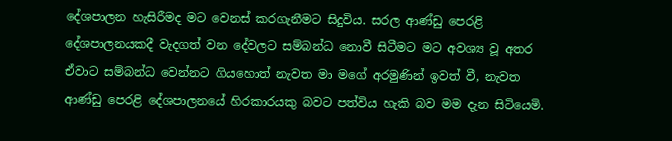දේශපාලන හැසිරීමද මට වෙනස් කරගැනීමට සිදුවිය. සරල ආණ්ඩු පෙරළි දේශපාලනයකදී වැදගත් වන දේවලට සම්බන්ධ නොවී සිටීමට මට අවශ්‍ය වූ අතර ඒවාට සම්බන්ධ වෙන්නට ගියහොත් නැවත මා මගේ අරමුණින් ඉවත් වී, නැවත ආණ්ඩු පෙරළි දේශපාලනයේ හිරකාරයකු බවට පත්විය හැකි බව මම දැන සිටියෙමි.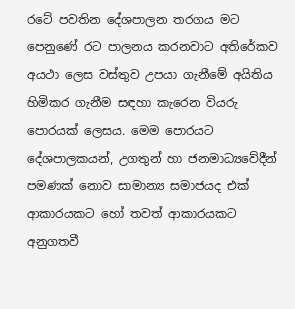රටේ පවතින දේශපාලන තරගය මට පෙනුණේ රට පාලනය කරනවාට අතිරේකව අයථා ලෙස වස්තුව උපයා ගැනීමේ අයිතිය හිමිකර ගැනීම සඳහා කැරෙන වියරු පොරයක් ලෙසය. මෙම පොරයට දේශපාලකයන්, උගතුන් හා ජනමාධ්‍යවේදීන් පමණක් නොව සාමාන්‍ය සමාජයද එක් ආකාරයකට හෝ තවත් ආකාරයකට අනුගතවී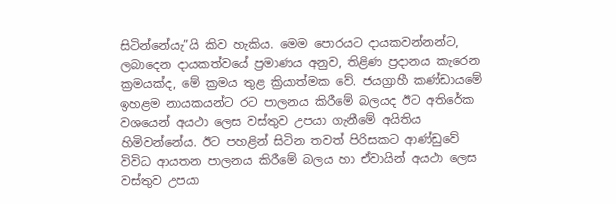සිටින්නේයැ”යි කිව හැකිය. මෙම පොරයට දායකවන්නන්ට, ලබාදෙන දායකත්වයේ ප්‍රමාණය අනුව, තිළිණ ප්‍රදානය කැරෙන ක්‍රමයක්ද, මේ ක්‍රමය තුළ ක්‍රියාත්මක වේ. ජයග්‍රාහී කණ්ඩායමේ ඉහළම නායකයන්ට රට පාලනය කිරීමේ බලයද ඊට අතිරේක වශයෙන් අයථා ලෙස වස්තුව උපයා ගැනීමේ අයිතිය හිමිවන්නේය. ඊට පහළින් සිටින තවත් පිරිසකට ආණ්ඩුවේ විවිධ ආයතන පාලනය කිරීමේ බලය හා ඒවායින් අයථා ලෙස වස්තුව උපයා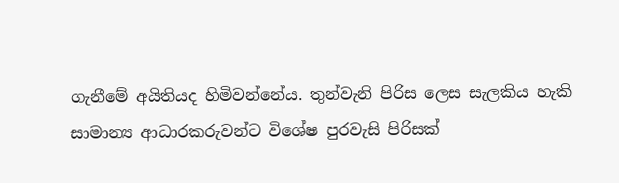ගැනීමේ අයිතියද හිමිවන්නේය. තුන්වැනි පිරිස ලෙස සැලකිය හැකි සාමාන්‍ය ආධාරකරුවන්ට විශේෂ පුරවැසි පිරිසක්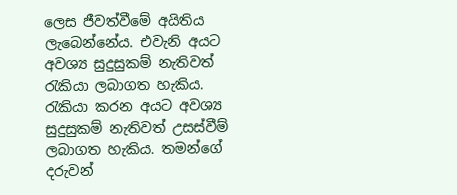ලෙස ජීවත්වීමේ අයිතිය ලැබෙන්නේය. එවැනි අයට අවශ්‍ය සුදුසුකම් නැතිවත් රැකියා ලබාගත හැකිය. රැකියා කරන අයට අවශ්‍ය සුදුසුකම් නැතිවත් උසස්වීම් ලබාගත හැකිය. තමන්ගේ දරුවන්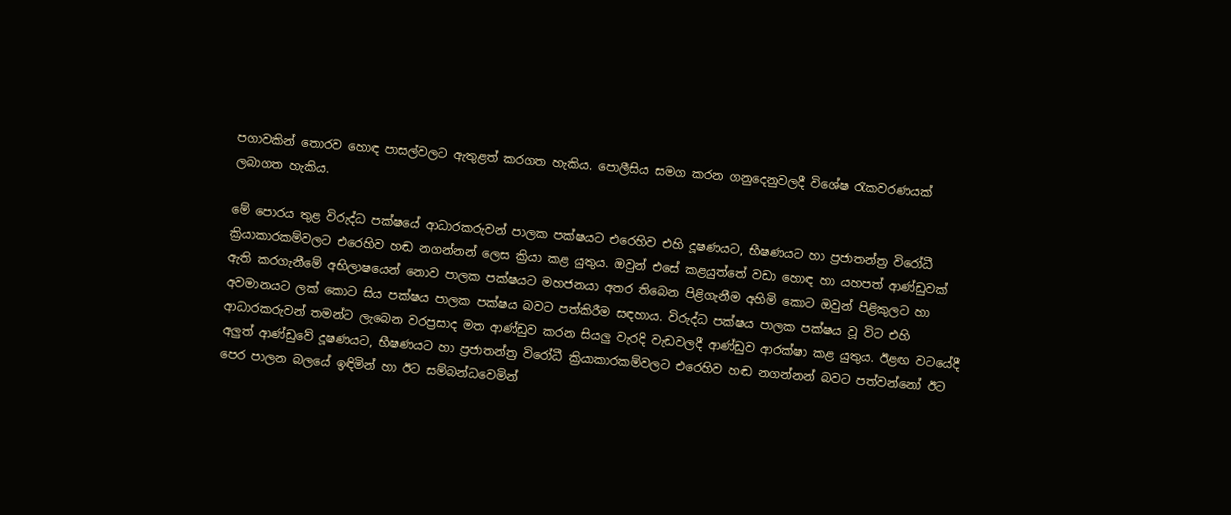පගාවකින් තොරව හොඳ පාසල්වලට ඇතුළත් කරගත හැකිය. පොලීසිය සමග කරන ගනුදෙනුවලදී විශේෂ රැකවරණයක් ලබාගත හැකිය.

මේ පොරය තුළ විරුද්ධ පක්ෂයේ ආධාරකරුවන් පාලක පක්ෂයට එරෙහිව එහි දූෂණයට, භීෂණයට හා ප්‍රජාතන්ත්‍ර විරෝධී ක්‍රියාකාරකම්වලට එරෙහිව හඬ නගන්නන් ලෙස ක්‍රියා කළ යුතුය. ඔවුන් එසේ කළයුත්තේ වඩා හොඳ හා යහපත් ආණ්ඩුවක් ඇති කරගැනීමේ අභිලාෂයෙන් නොව පාලක පක්ෂයට මහජනයා අතර තිබෙන පිළිගැනීම අහිමි කොට ඔවුන් පිළිකුලට හා අවමානයට ලක් කොට සිය පක්ෂය පාලක පක්ෂය බවට පත්කිරීම සඳහාය. විරුද්ධ පක්ෂය පාලක පක්ෂය වූ විට එහි ආධාරකරුවන් තමන්ට ලැබෙන වරප්‍රසාද මත ආණ්ඩුව කරන සියලු වැරදි වැඩවලදී ආණ්ඩුව ආරක්ෂා කළ යුතුය. ඊළඟ වටයේදී අලුත් ආණ්ඩුවේ දූෂණයට, භීෂණයට හා ප්‍රජාතන්ත්‍ර විරෝධී ක්‍රියාකාරකම්වලට එරෙහිව හඬ නගන්නන් බවට පත්වන්නෝ ඊට පෙර පාලන බලයේ ඉඳිමින් හා ඊට සම්බන්ධවෙමින්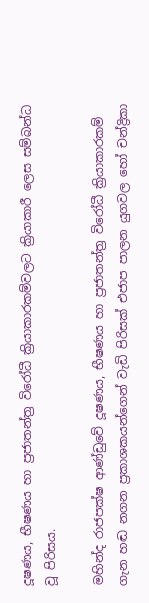දූෂණය, භීෂණය හා ප්‍රජාතන්ත්‍ර විරෝධී ක්‍රියාකාරකම්වලට ක්‍රියාකාරී ලෙස සම්බන්ධ වූ පිරිසය.

මහින්ද රාජපක්ෂ ආණ්ඩුවේ දූෂණය, භීෂණය හා ප්‍රජාතන්ත්‍ර විරෝධී ක්‍රියාකාරකම් ගැන හඬ නගන ප්‍රකාශකයන්ගෙන් වැඩි පිරිසක් එජාප පාලන යුගවල හෝ චන්ද්‍රිකා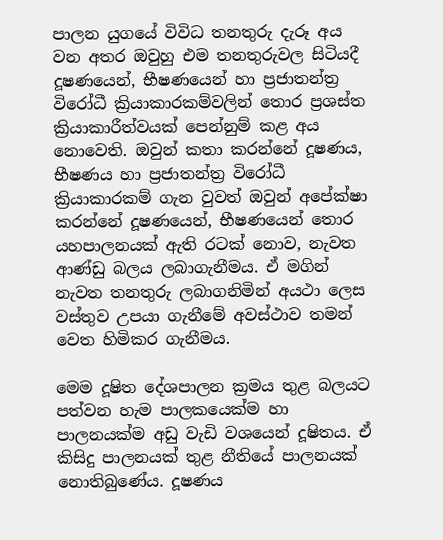පාලන යුගයේ විවිධ තනතුරු දැරූ අය වන අතර ඔවුහු එම තනතුරුවල සිටියදී දූෂණයෙන්, භීෂණයෙන් හා ප්‍රජාතන්ත්‍ර විරෝධී ක්‍රියාකාරකම්වලින් තොර ප්‍රශස්ත ක්‍රියාකාරීත්වයක් පෙන්නුම් කළ අය නොවෙති. ඔවුන් කතා කරන්නේ දූෂණය, භීෂණය හා ප්‍රජාතන්ත්‍ර විරෝධී ක්‍රියාකාරකම් ගැන වුවත් ඔවුන් අපේක්ෂා කරන්නේ දූෂණයෙන්, භීෂණයෙන් තොර යහපාලනයක් ඇති රටක් නොව, නැවත ආණ්ඩු බලය ලබාගැනීමය. ඒ මගින් නැවත තනතුරු ලබාගනිමින් අයථා ලෙස වස්තුව උපයා ගැනීමේ අවස්ථාව තමන් වෙත හිමිකර ගැනීමය.

මෙම දූෂිත දේශපාලන ක්‍රමය තුළ බලයට පත්වන හැම පාලකයෙක්ම හා පාලනයක්ම අඩු වැඩි වශයෙන් දූෂිතය. ඒ කිසිදු පාලනයක් තුළ නීතියේ පාලනයක් නොතිබුණේය. දූෂණය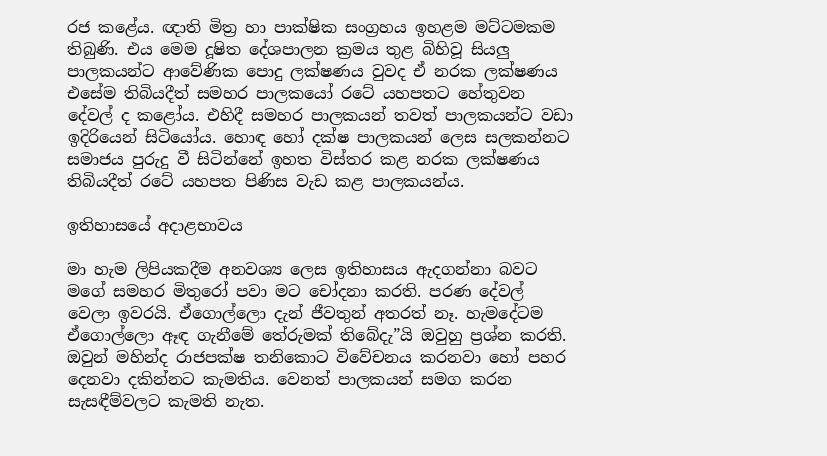රජ කළේය. ඥාති මිත්‍ර හා පාක්ෂික සංග්‍රහය ඉහළම මට්ටමකම තිබුණි. එය මෙම දූෂිත දේශපාලන ක්‍රමය තුළ බිහිවූ සියලු පාලකයන්ට ආවේණික පොදු ලක්ෂණය වුවද ඒ නරක ලක්ෂණය එසේම තිබියදීත් සමහර පාලකයෝ රටේ යහපතට හේතුවන දේවල් ද කළෝය. එහිදී සමහර පාලකයන් තවත් පාලකයන්ට වඩා ඉදිරියෙන් සිටියෝය. හොඳ හෝ දක්ෂ පාලකයන් ලෙස සලකන්නට සමාජය පුරුදු වී සිටින්නේ ඉහත විස්තර කළ නරක ලක්ෂණය තිබියදීත් රටේ යහපත පිණිස වැඩ කළ පාලකයන්ය.

ඉතිහාසයේ අදාළභාවය

මා හැම ලිපියකදීම අනවශ්‍ය ලෙස ඉතිහාසය ඇදගන්නා බවට මගේ සමහර මිතුරෝ පවා මට චෝදනා කරති. පරණ දේවල් වෙලා ඉවරයි. ඒගොල්ලො දැන් ජීවතුන් අතරත් නෑ. හැමදේටම ඒගොල්ලො ඈඳ ගැනීමේ තේරුමක් තිබේදැ”යි ඔවුහු ප්‍රශ්න කරති. ඔවුන් මහින්ද රාජපක්ෂ තනිකොට විවේචනය කරනවා හෝ පහර දෙනවා දකින්නට කැමතිය. වෙනත් පාලකයන් සමග කරන සැසඳීම්වලට කැමති නැත.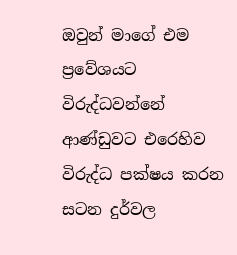ඔවුන් මාගේ එම ප්‍රවේශයට විරුද්ධවන්නේ ආණ්ඩුවට එරෙහිව විරුද්ධ පක්ෂය කරන සටන දුර්වල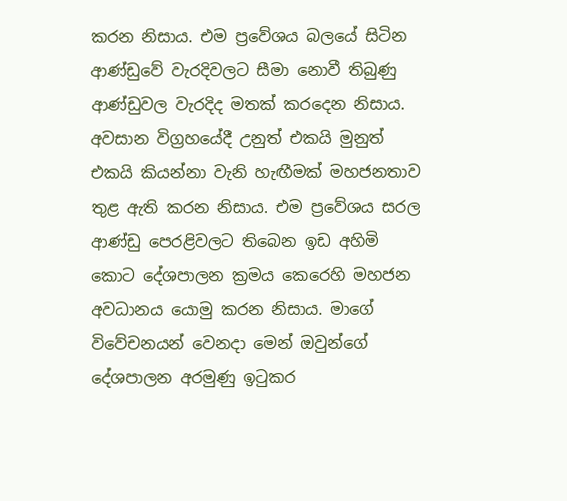කරන නිසාය. එම ප්‍රවේශය බලයේ සිටින ආණ්ඩුවේ වැරදිවලට සීමා නොවී තිබුණු ආණ්ඩුවල වැරදිද මතක් කරදෙන නිසාය. අවසාන විග්‍රහයේදී උනුත් එකයි මුනුත් එකයි කියන්නා වැනි හැඟීමක් මහජනතාව තුළ ඇති කරන නිසාය. එම ප්‍රවේශය සරල ආණ්ඩු පෙරළිවලට තිබෙන ඉඩ අහිමි කොට දේශපාලන ක්‍රමය කෙරෙහි මහජන අවධානය යොමු කරන නිසාය. මාගේ විවේචනයන් වෙනදා මෙන් ඔවුන්ගේ දේශපාලන අරමුණු ඉටුකර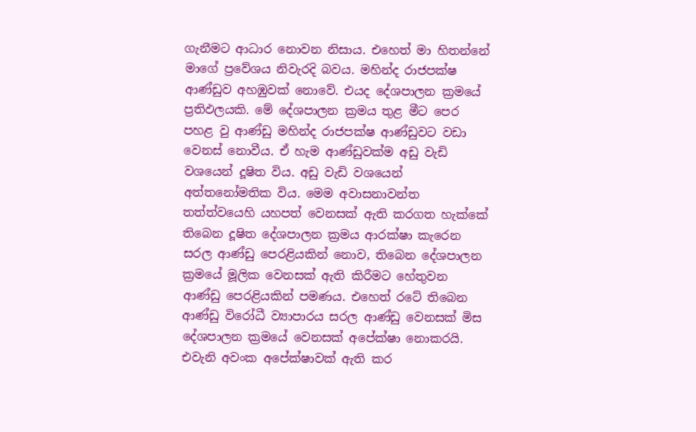ගැනීමට ආධාර නොවන නිසාය. එහෙත් මා හිතන්නේ මාගේ ප්‍රවේශය නිවැරදි බවය. මහින්ද රාජපක්ෂ ආණ්ඩුව අහඹුවක් නොවේ. එයද දේශපාලන ක්‍රමයේ ප්‍රතිඵලයකි. මේ දේශපාලන ක්‍රමය තුළ මීට පෙර පහළ වු ආණ්ඩු මහින්ද රාජපක්ෂ ආණ්ඩුවට වඩා වෙනස් නොවීය. ඒ හැම ආණ්ඩුවක්ම අඩු වැඩි වශයෙන් දූෂිත විය. අඩු වැඩි වශයෙන් අත්තනෝමතික විය. මෙම අවාසනාවන්ත තත්ත්වයෙහි යහපත් වෙනසක් ඇති කරගත හැක්කේ තිබෙන දූෂිත දේශපාලන ක්‍රමය ආරක්ෂා කැරෙන සරල ආණ්ඩු පෙරළියකින් නොව, තිබෙන දේශපාලන ක්‍රමයේ මූලික වෙනසක් ඇති කිරීමට හේතුවන ආණ්ඩු පෙරළියකින් පමණය. එහෙත් රටේ තිබෙන ආණ්ඩු විරෝධී ව්‍යාපාරය සරල ආණ්ඩු වෙනසක් මිස දේශපාලන ක්‍රමයේ වෙනසක් අපේක්ෂා නොකරයි. එවැනි අවංක අපේක්ෂාවක් ඇති කර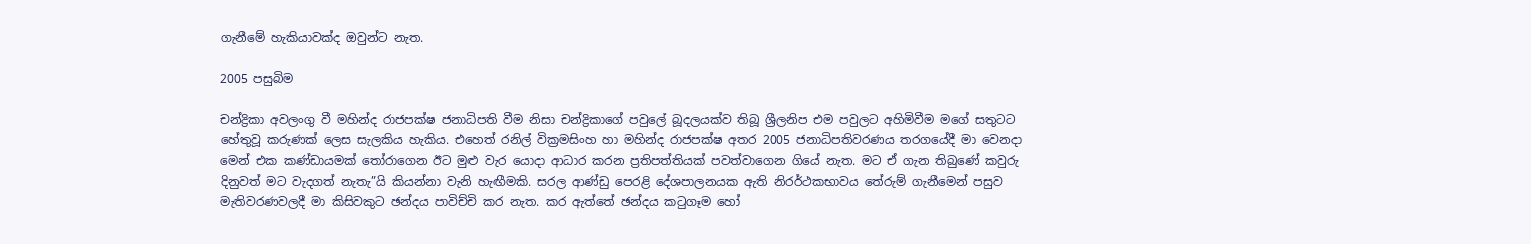ගැනීමේ හැකියාවක්ද ඔවුන්ට නැත.

2005 පසුබිම

චන්ද්‍රිකා අවලංගු වී මහින්ද රාජපක්ෂ ජනාධිපති වීම නිසා චන්ද්‍රිකාගේ පවුලේ බූදලයක්ව තිබූ ශ්‍රීලනිප එම පවුලට අහිමිවීම මගේ සතුටට හේතුවූ කරුණක් ලෙස සැලකිය හැකිය. එහෙත් රනිල් වික්‍රමසිංහ හා මහින්ද රාජපක්ෂ අතර 2005 ජනාධිපතිවරණය තරගයේදී මා වෙනදා මෙන් එක කණ්ඩායමක් තෝරාගෙන ඊට මුළු වැර යොදා ආධාර කරන ප්‍රතිපත්තියක් පවත්වාගෙන ගියේ නැත. මට ඒ ගැන තිබුණේ කවුරු දිනුවත් මට වැදගත් නැතැ”යි කියන්නා වැනි හැඟීමකි. සරල ආණ්ඩු පෙරළි දේශපාලනයක ඇති නිරර්ථකභාවය තේරුම් ගැනීමෙන් පසුව මැතිවරණවලදී මා කිසිවකුට ඡන්දය පාවිච්චි කර නැත. කර ඇත්තේ ඡන්දය කටුගෑම හෝ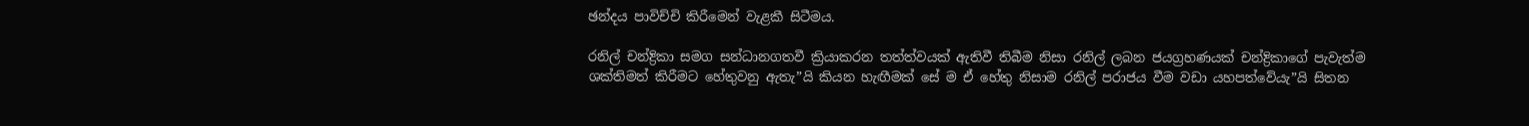ඡන්දය පාවිච්චි කිරීමෙන් වැළකී සිටීමය.

රනිල් චන්ද්‍රිකා සමග සන්ධානගතවී ක්‍රියාකරන තත්ත්වයක් ඇතිවී තිබීම නිසා රනිල් ලබන ජයග්‍රහණයක් චන්ද්‍රිකාගේ පැවැත්ම ශක්තිමත් කිරීමට හේතුවනු ඇතැ”යි කියන හැඟීමක් සේ ම ඒ හේතු නිසාම රනිල් පරාජය වීම වඩා යහපත්වේයැ”යි සිතන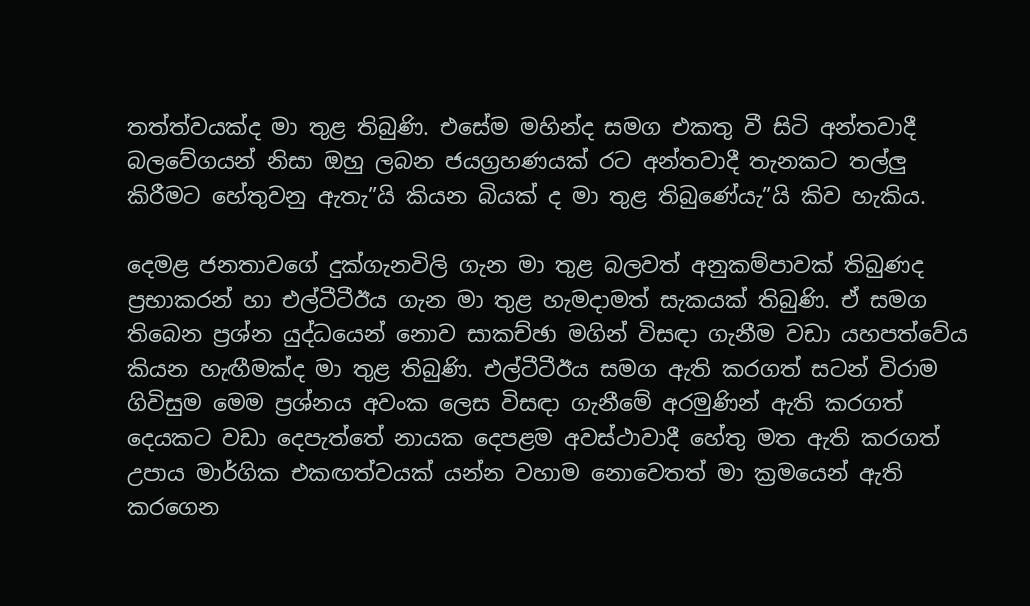තත්ත්වයක්ද මා තුළ තිබුණි. එසේම මහින්ද සමග එකතු වී සිටි අන්තවාදී බලවේගයන් නිසා ඔහු ලබන ජයග්‍රහණයක් රට අන්තවාදී තැනකට තල්ලු කිරීමට හේතුවනු ඇතැ”යි කියන බියක් ද මා තුළ තිබුණේයැ”යි කිව හැකිය.

දෙමළ ජනතාවගේ දුක්ගැනවිලි ගැන මා තුළ බලවත් අනුකම්පාවක් තිබුණද ප්‍රභාකරන් හා එල්ටීටීඊය ගැන මා තුළ හැමදාමත් සැකයක් තිබුණි. ඒ සමග තිබෙන ප්‍රශ්න යුද්ධයෙන් නොව සාකච්ඡා මගින් විසඳා ගැනීම වඩා යහපත්වේය කියන හැඟීමක්ද මා තුළ තිබුණි. එල්ටීටීඊය සමග ඇති කරගත් සටන් විරාම ගිවිසුම මෙම ප්‍රශ්නය අවංක ලෙස විසඳා ගැනීමේ අරමුණින් ඇති කරගත් දෙයකට වඩා දෙපැත්තේ නායක දෙපළම අවස්ථාවාදී හේතු මත ඇති කරගත් උපාය මාර්ගික එකඟත්වයක් යන්න වහාම නොවෙතත් මා ක්‍රමයෙන් ඇති කරගෙන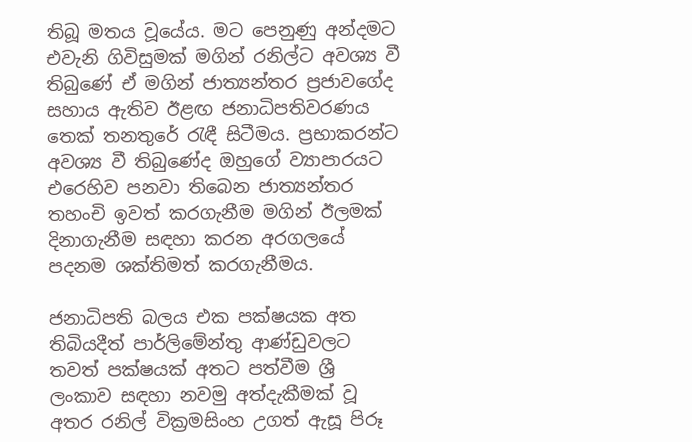තිබූ මතය වූයේය. මට පෙනුණු අන්දමට එවැනි ගිවිසුමක් මගින් රනිල්ට අවශ්‍ය වී තිබුණේ ඒ මගින් ජාත්‍යන්තර ප්‍රජාවගේද සහාය ඇතිව ඊළඟ ජනාධිපතිවරණය තෙක් තනතුරේ රැඳී සිටීමය. ප්‍රභාකරන්ට අවශ්‍ය වී තිබුණේද ඔහුගේ ව්‍යාපාරයට එරෙහිව පනවා තිබෙන ජාත්‍යන්තර තහංචි ඉවත් කරගැනීම මගින් ඊලමක් දිනාගැනීම සඳහා කරන අරගලයේ පදනම ශක්තිමත් කරගැනීමය.

ජනාධිපති බලය එක පක්ෂයක අත තිබියදීත් පාර්ලිමේන්තු ආණ්ඩුවලට තවත් පක්ෂයක් අතට පත්වීම ශ්‍රී ලංකාව සඳහා නවමු අත්දැකීමක් වූ අතර රනිල් වික්‍රමසිංහ උගත් ඇසූ පිරූ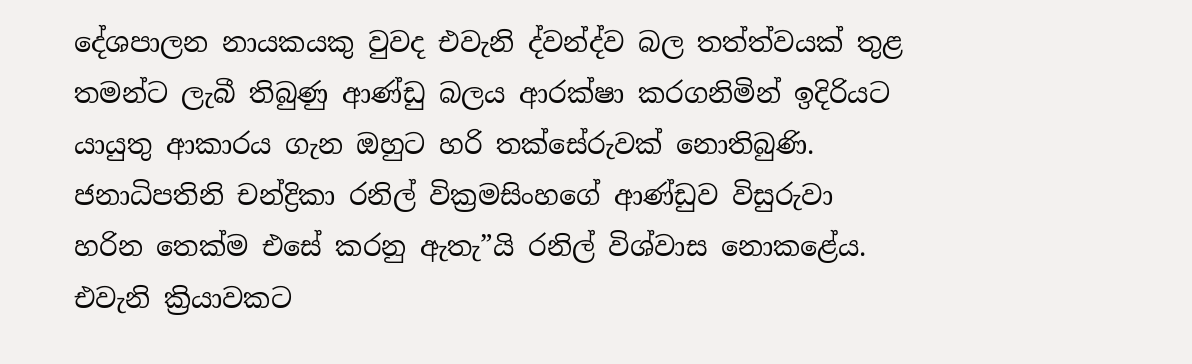දේශපාලන නායකයකු වුවද එවැනි ද්වන්ද්ව බල තත්ත්වයක් තුළ තමන්ට ලැබී තිබුණු ආණ්ඩු බලය ආරක්ෂා කරගනිමින් ඉදිරියට යායුතු ආකාරය ගැන ඔහුට හරි තක්සේරුවක් නොතිබුණි. ජනාධිපතිනි චන්ද්‍රිකා රනිල් වික්‍රමසිංහගේ ආණ්ඩුව විසුරුවා හරින තෙක්ම එසේ කරනු ඇතැ”යි රනිල් විශ්වාස නොකළේය. එවැනි ක්‍රියාවකට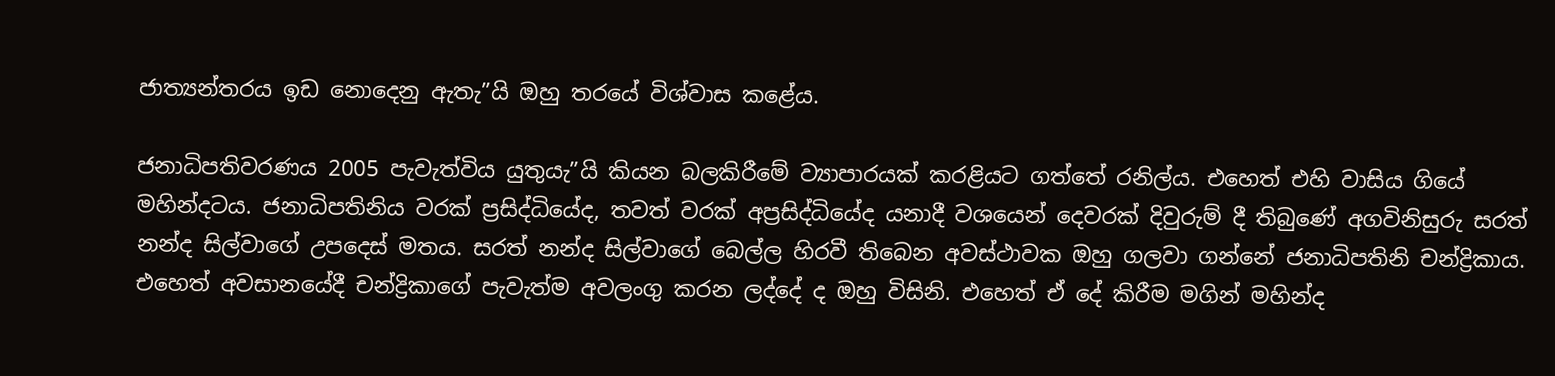ජාත්‍යන්තරය ඉඩ නොදෙනු ඇතැ”යි ඔහු තරයේ විශ්වාස කළේය.

ජනාධිපතිවරණය 2005 පැවැත්විය යුතුයැ”යි කියන බලකිරීමේ ව්‍යාපාරයක් කරළියට ගත්තේ රනිල්ය. එහෙත් එහි වාසිය ගියේ මහින්දටය. ජනාධිපතිනිය වරක් ප්‍රසිද්ධියේද, තවත් වරක් අප්‍රසිද්ධියේද යනාදී වශයෙන් දෙවරක් දිවුරුම් දී තිබුණේ අගවිනිසුරු සරත් නන්ද සිල්වාගේ උපදෙස් මතය. සරත් නන්ද සිල්වාගේ බෙල්ල හිරවී තිබෙන අවස්ථාවක ඔහු ගලවා ගන්නේ ජනාධිපතිනි චන්ද්‍රිකාය. එහෙත් අවසානයේදී චන්ද්‍රිකාගේ පැවැත්ම අවලංගු කරන ලද්දේ ද ඔහු විසිනි. එහෙත් ඒ දේ කිරීම මගින් මහින්ද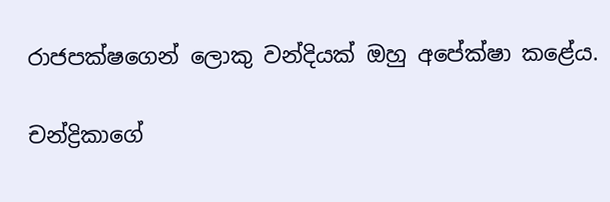රාජපක්ෂගෙන් ලොකු වන්දියක් ඔහු අපේක්ෂා කළේය.

චන්ද්‍රිකාගේ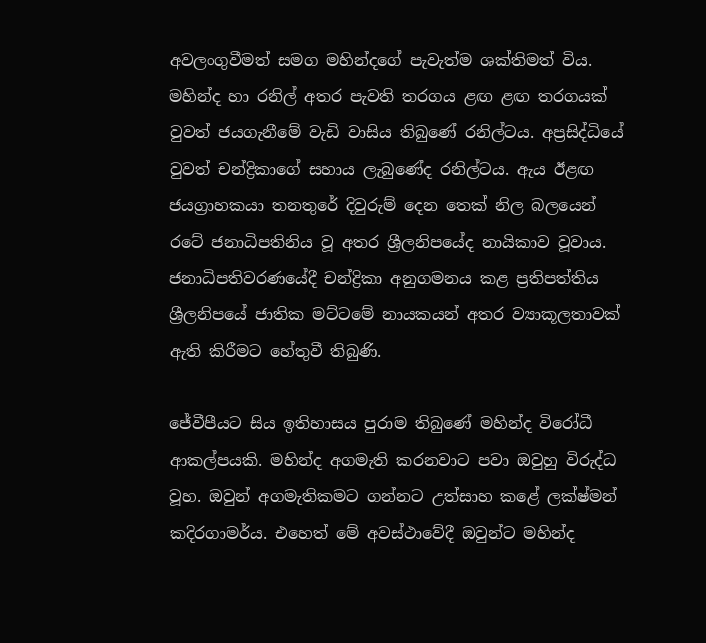අවලංගුවීමත් සමග මහින්දගේ පැවැත්ම ශක්තිමත් විය. මහින්ද හා රනිල් අතර පැවති තරගය ළඟ ළඟ තරගයක් වුවත් ජයගැනීමේ වැඩි වාසිය තිබුණේ රනිල්ටය. අප්‍රසිද්ධියේ වුවත් චන්ද්‍රිකාගේ සහාය ලැබුණේද රනිල්ටය. ඇය ඊළඟ ජයග්‍රාහකයා තනතුරේ දිවුරුම් දෙන තෙක් නිල බලයෙන් රටේ ජනාධිපතිනිය වූ අතර ශ්‍රීලනිපයේද නායිකාව වූවාය. ජනාධිපතිවරණයේදී චන්ද්‍රිකා අනුගමනය කළ ප්‍රතිපත්තිය ශ්‍රීලනිපයේ ජාතික මට්ටමේ නායකයන් අතර ව්‍යාකූලතාවක් ඇති කිරීමට හේතුවී තිබුණි.

ජේවීපීයට සිය ඉතිහාසය පුරාම තිබුණේ මහින්ද විරෝධී ආකල්පයකි. මහින්ද අගමැති කරනවාට පවා ඔවුහු විරුද්ධ වූහ. ඔවුන් අගමැතිකමට ගන්නට උත්සාහ කළේ ලක්ෂ්මන් කදිරගාමර්ය. එහෙත් මේ අවස්ථාවේදී ඔවුන්ට මහින්ද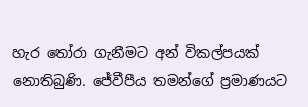හැර තෝරා ගැනීමට අන් විකල්පයක් නොතිබුණි. ජේවීපීය තමන්ගේ ප්‍රමාණයට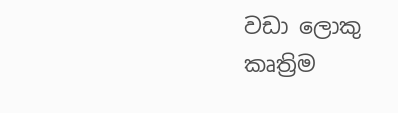වඩා ලොකු කෘත්‍රිම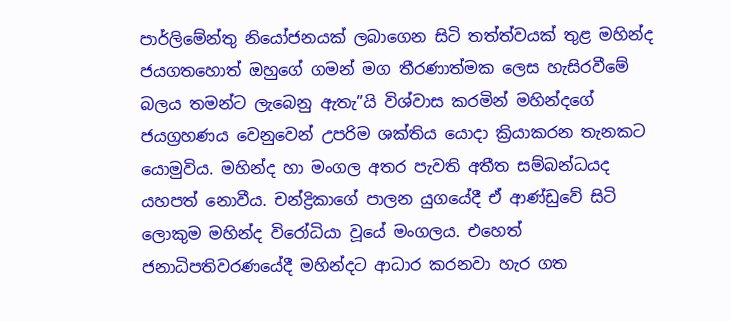පාර්ලිමේන්තු නියෝජනයක් ලබාගෙන සිටි තත්ත්වයක් තුළ මහින්ද ජයගතහොත් ඔහුගේ ගමන් මග තීරණාත්මක ලෙස හැසිරවීමේ බලය තමන්ට ලැබෙනු ඇතැ”යි විශ්වාස කරමින් මහින්දගේ ජයග්‍රහණය වෙනුවෙන් උපරිම ශක්තිය යොදා ක්‍රියාකරන තැනකට යොමුවිය. මහින්ද හා මංගල අතර පැවති අතීත සම්බන්ධයද යහපත් නොවීය. චන්ද්‍රිකාගේ පාලන යුගයේදී ඒ ආණ්ඩුවේ සිටි ලොකුම මහින්ද විරෝධියා වූයේ මංගලය. එහෙත් ජනාධිපතිවරණයේදී මහින්දට ආධාර කරනවා හැර ගත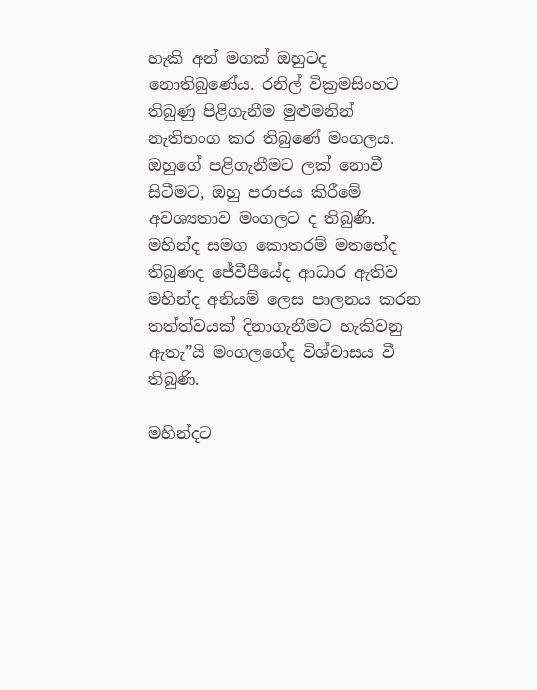හැකි අන් මගක් ඔහුටද නොතිබුණේය. රනිල් වික්‍රමසිංහට තිබුණු පිළිගැනීම මුළුමනින් නැතිභංග කර තිබුණේ මංගලය. ඔහුගේ පළිගැනීමට ලක් නොවී සිටීමට, ඔහු පරාජය කිරීමේ අවශ්‍යතාව මංගලට ද තිබුණි. මහින්ද සමග කොතරම් මතභේද තිබුණද ජේවීපීයේද ආධාර ඇතිව මහින්ද අනියම් ලෙස පාලනය කරන තත්ත්වයක් දිනාගැනීමට හැකිවනු ඇතැ”යි මංගලගේද විශ්වාසය වී තිබුණි.

මහින්දට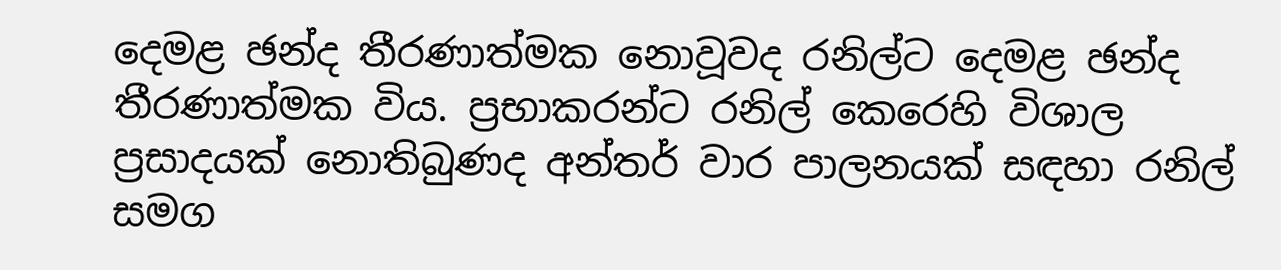දෙමළ ඡන්ද තීරණාත්මක නොවූවද රනිල්ට දෙමළ ඡන්ද තීරණාත්මක විය. ප්‍රභාකරන්ට රනිල් කෙරෙහි විශාල ප්‍රසාදයක් නොතිබුණද අන්තර් වාර පාලනයක් සඳහා රනිල් සමග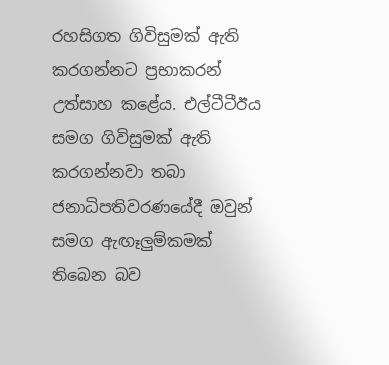රහසිගත ගිවිසුමක් ඇති කරගන්නට ප්‍රභාකරන් උත්සාහ කළේය. එල්ටීටීඊය සමග ගිවිසුමක් ඇති කරගන්නවා තබා ජනාධිපතිවරණයේදී ඔවුන් සමග ඇඟෑලුම්කමක් තිබෙන බව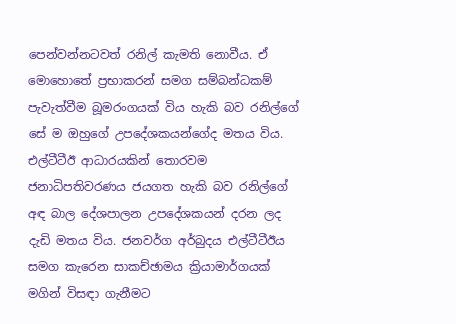පෙන්වන්නටවත් රනිල් කැමති නොවීය. ඒ මොහොතේ ප්‍රභාකරන් සමග සම්බන්ධකම් පැවැත්වීම බූමරංගයක් විය හැකි බව රනිල්ගේ සේ ම ඔහුගේ උපදේශකයන්ගේද මතය විය. එල්ටීටීඊ ආධාරයකින් තොරවම ජනාධිපතිවරණය ජයගත හැකි බව රනිල්ගේ අඳ බාල දේශපාලන උපදේශකයන් දරන ලද දැඩි මතය විය. ජනවර්ග අර්බුදය එල්ටීටීඊය සමග කැරෙන සාකච්ඡාමය ක්‍රියාමාර්ගයක් මගින් විසඳා ගැනීමට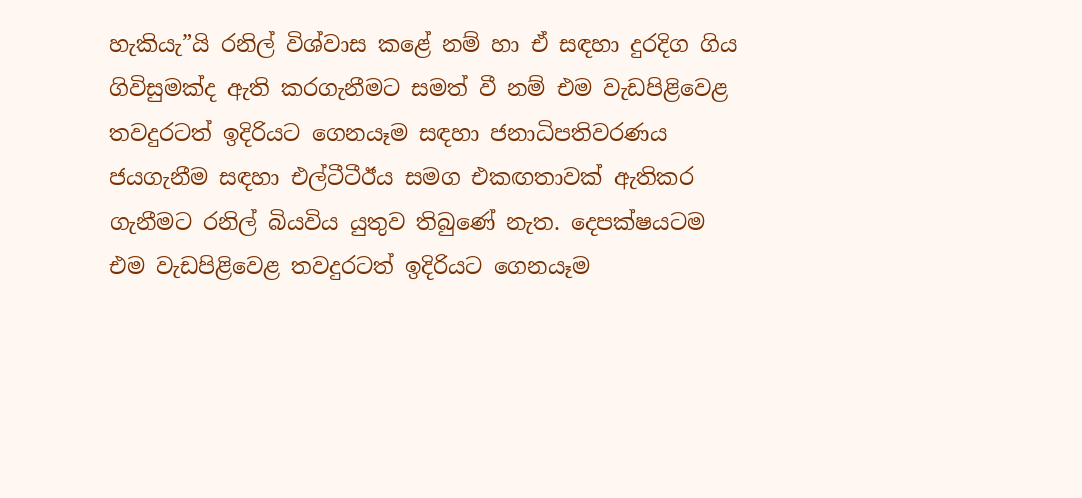හැකියැ”යි රනිල් විශ්වාස කළේ නම් හා ඒ සඳහා දුරදිග ගිය ගිවිසුමක්ද ඇති කරගැනීමට සමත් වී නම් එම වැඩපිළිවෙළ තවදුරටත් ඉදිරියට ගෙනයෑම සඳහා ජනාධිපතිවරණය ජයගැනීම සඳහා එල්ටීටීඊය සමග එකඟතාවක් ඇතිකර ගැනීමට රනිල් බියවිය යුතුව තිබුණේ නැත. දෙපක්ෂයටම එම වැඩපිළිවෙළ තවදුරටත් ඉදිරියට ගෙනයෑම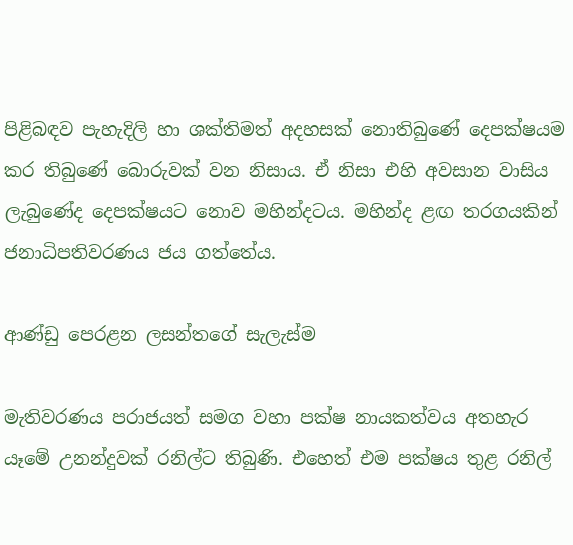පිළිබඳව පැහැදිලි හා ශක්තිමත් අදහසක් නොතිබුණේ දෙපක්ෂයම කර තිබුණේ බොරුවක් වන නිසාය. ඒ නිසා එහි අවසාන වාසිය ලැබුණේද දෙපක්ෂයට නොව මහින්දටය. මහින්ද ළඟ තරගයකින් ජනාධිපතිවරණය ජය ගත්තේය.

ආණ්ඩු පෙරළන ලසන්තගේ සැලැස්ම

මැතිවරණය පරාජයත් සමග වහා පක්ෂ නායකත්වය අතහැර යෑමේ උනන්දුවක් රනිල්ට තිබුණි. එහෙත් එම පක්ෂය තුළ රනිල්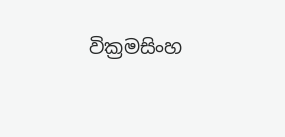වික්‍රමසිංහ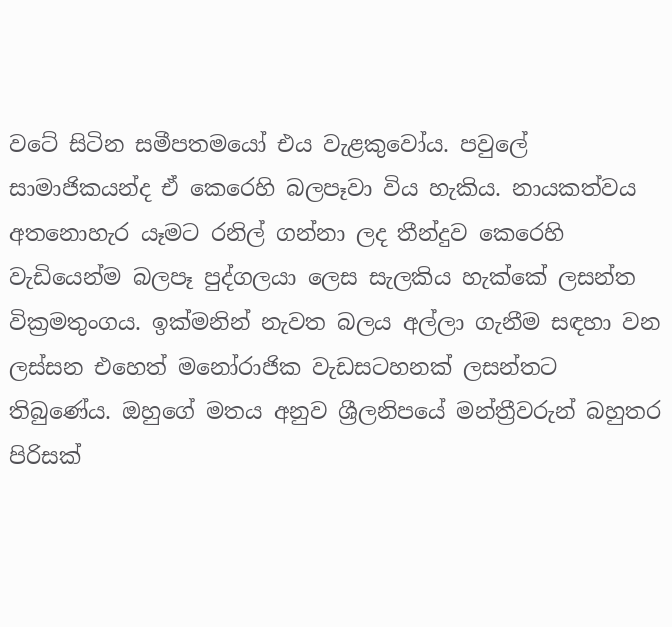වටේ සිටින සමීපතමයෝ එය වැළකුවෝය. පවුලේ සාමාජිකයන්ද ඒ කෙරෙහි බලපෑවා විය හැකිය. නායකත්වය අතනොහැර යෑමට රනිල් ගන්නා ලද තීන්දුව කෙරෙහි වැඩියෙන්ම බලපෑ පුද්ගලයා ලෙස සැලකිය හැක්කේ ලසන්ත වික්‍රමතුංගය. ඉක්මනින් නැවත බලය අල්ලා ගැනීම සඳහා වන ලස්සන එහෙත් මනෝරාජික වැඩසටහනක් ලසන්තට තිබුණේය. ඔහුගේ මතය අනුව ශ්‍රීලනිපයේ මන්ත්‍රීවරුන් බහුතර පිරිසක්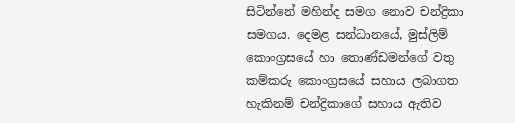සිටින්නේ මහින්ද සමග නොව චන්ද්‍රිකා සමගය. දෙමළ සන්ධානයේ, මුස්ලිම් කොංග්‍රසයේ හා තොණ්ඩමන්ගේ වතු කම්කරු කොංග්‍රසයේ සහාය ලබාගත හැකිනම් චන්ද්‍රිකාගේ සහාය ඇතිව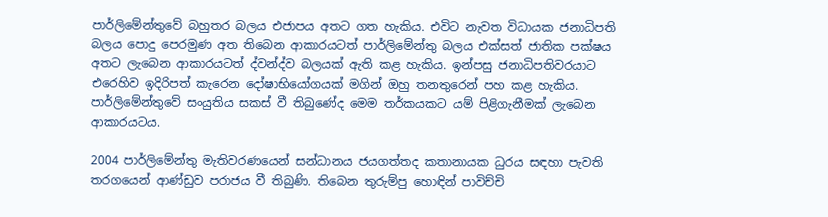පාර්ලිමේන්තුවේ බහුතර බලය එජාපය අතට ගත හැකිය. එවිට නැවත විධායක ජනාධිපති බලය පොදු පෙරමුණ අත තිබෙන ආකාරයටත් පාර්ලිමේන්තු බලය එක්සත් ජාතික පක්ෂය අතට ලැබෙන ආකාරයටත් ද්වන්ද්ව බලයක් ඇති කළ හැකිය. ඉන්පසු ජනාධිපතිවරයාට එරෙහිව ඉදිරිපත් කැරෙන දෝෂාභියෝගයක් මගින් ඔහු තනතුරෙන් පහ කළ හැකිය. පාර්ලිමේන්තුවේ සංයුතිය සකස් වී තිබුණේද මෙම තර්කයකට යම් පිළිගැනීමක් ලැබෙන ආකාරයටය.

2004 පාර්ලිමේන්තු මැතිවරණයෙන් සන්ධානය ජයගත්තද කතානායක ධුරය සඳහා පැවති තරගයෙන් ආණ්ඩුව පරාජය වී තිබුණි. තිබෙන තුරුම්පු හොඳින් පාවිච්චි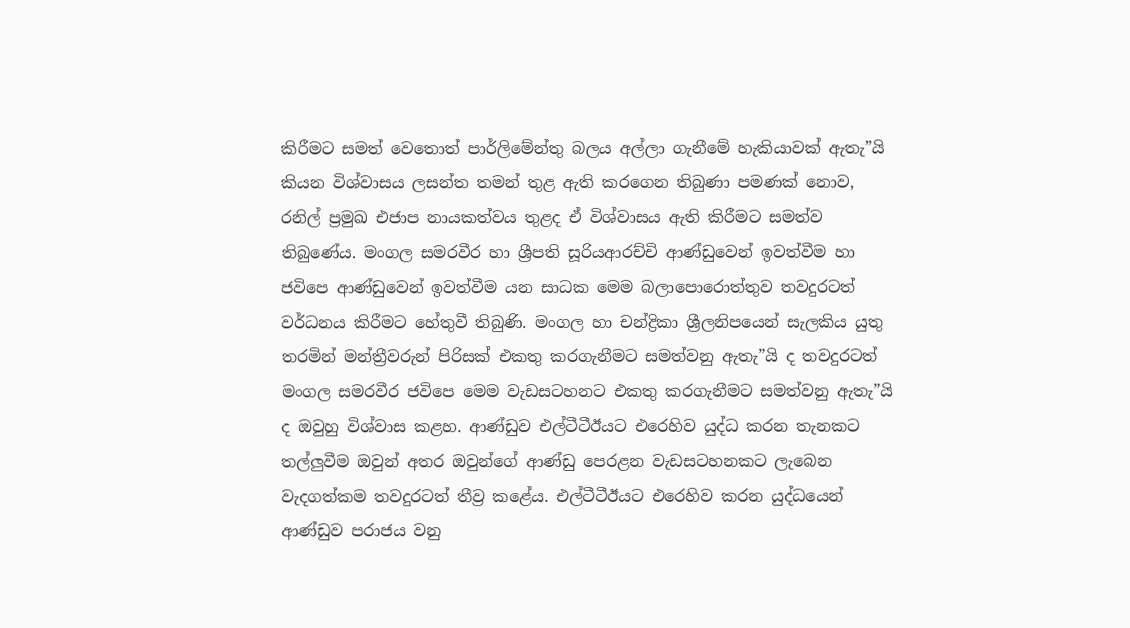කිරීමට සමත් වෙතොත් පාර්ලිමේන්තු බලය අල්ලා ගැනීමේ හැකියාවක් ඇතැ”යි කියන විශ්වාසය ලසන්ත තමන් තුළ ඇති කරගෙන තිබුණා පමණක් නොව, රනිල් ප්‍රමුඛ එජාප නායකත්වය තුළද ඒ විශ්වාසය ඇති කිරීමට සමත්ව තිබුණේය. මංගල සමරවීර හා ශ්‍රීපති සූරියආරච්චි ආණ්ඩුවෙන් ඉවත්වීම හා ජවිපෙ ආණ්ඩුවෙන් ඉවත්වීම යන සාධක මෙම බලාපොරොත්තුව තවදුරටත් වර්ධනය කිරීමට හේතුවී තිබුණි. මංගල හා චන්ද්‍රිකා ශ්‍රීලනිපයෙන් සැලකිය යුතු තරමින් මන්ත්‍රීවරුන් පිරිසක් එකතු කරගැනීමට සමත්වනු ඇතැ”යි ද තවදුරටත් මංගල සමරවීර ජවිපෙ මෙම වැඩසටහනට එකතු කරගැනීමට සමත්වනු ඇතැ”යි ද ඔවුහු විශ්වාස කළහ. ආණ්ඩුව එල්ටීටීඊයට එරෙහිව යුද්ධ කරන තැනකට තල්ලුවීම ඔවුන් අතර ඔවුන්ගේ ආණ්ඩු පෙරළන වැඩසටහනකට ලැබෙන වැදගත්කම තවදුරටත් තීව්‍ර කළේය. එල්ටීටීඊයට එරෙහිව කරන යුද්ධයෙන් ආණ්ඩුව පරාජය වනු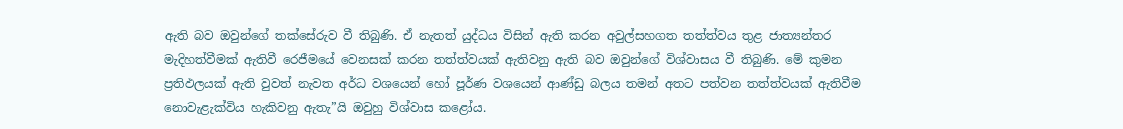ඇති බව ඔවුන්ගේ තක්සේරුව වී තිබුණි. ඒ නැතත් යුද්ධය විසින් ඇති කරන අවුල්සහගත තත්ත්වය තුළ ජාත්‍යන්තර මැදිහත්වීමක් ඇතිවී රෙජීමයේ වෙනසක් කරන තත්ත්වයක් ඇතිවනු ඇති බව ඔවුන්ගේ විශ්වාසය වී තිබුණි. මේ කුමන ප්‍රතිඵලයක් ඇති වුවත් නැවත අර්ධ වශයෙන් හෝ පූර්ණ වශයෙන් ආණ්ඩු බලය තමන් අතට පත්වන තත්ත්වයක් ඇතිවීම නොවැළැක්විය හැකිවනු ඇතැ”යි ඔවුහු විශ්වාස කළෝය.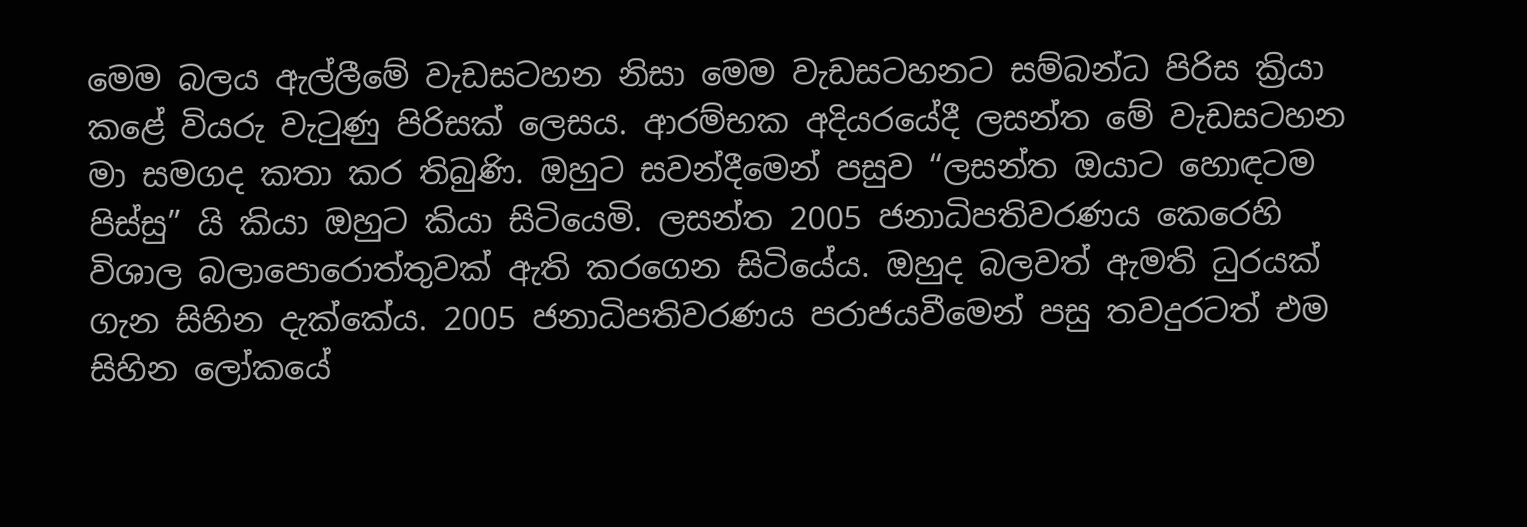මෙම බලය ඇල්ලීමේ වැඩසටහන නිසා මෙම වැඩසටහනට සම්බන්ධ පිරිස ක්‍රියා කළේ වියරු වැටුණු පිරිසක් ලෙසය. ආරම්භක අදියරයේදී ලසන්ත මේ වැඩසටහන මා සමගද කතා කර තිබුණි. ඔහුට සවන්දීමෙන් පසුව “ලසන්ත ඔයාට හොඳටම පිස්සු” යි කියා ඔහුට කියා සිටියෙමි. ලසන්ත 2005 ජනාධිපතිවරණය කෙරෙහි විශාල බලාපොරොත්තුවක් ඇති කරගෙන සිටියේය. ඔහුද බලවත් ඇමති ධුරයක් ගැන සිහින දැක්කේය. 2005 ජනාධිපතිවරණය පරාජයවීමෙන් පසු තවදුරටත් එම සිහින ලෝකයේ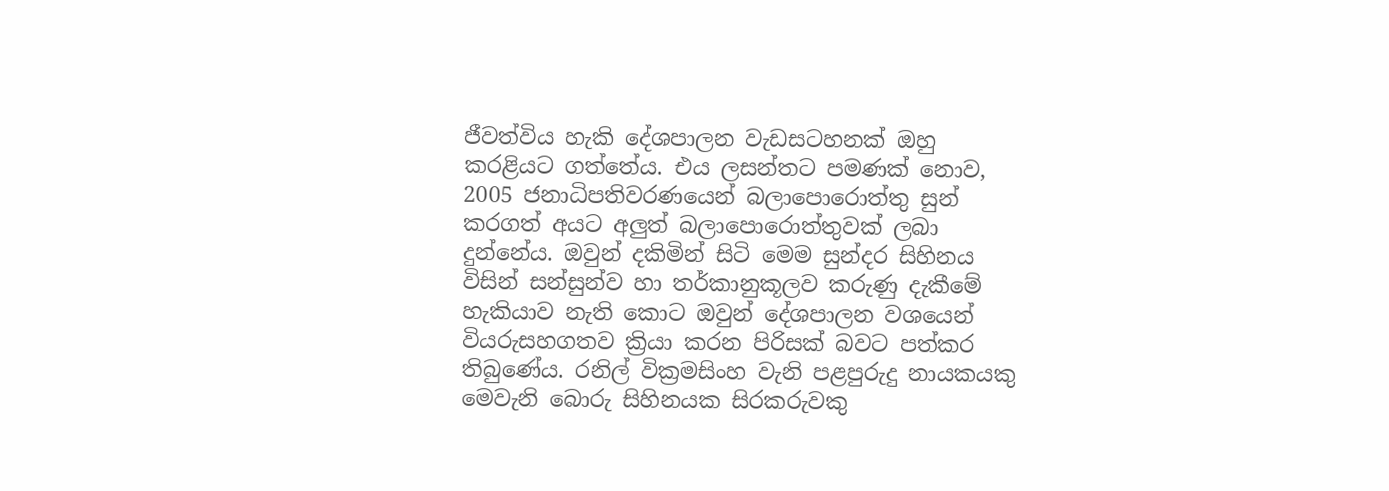ජීවත්විය හැකි දේශපාලන වැඩසටහනක් ඔහු කරළියට ගත්තේය. එය ලසන්තට පමණක් නොව, 2005 ජනාධිපතිවරණයෙන් බලාපොරොත්තු සුන් කරගත් අයට අලුත් බලාපොරොත්තුවක් ලබා දුන්නේය. ඔවුන් දකිමින් සිටි මෙම සුන්දර සිහිනය විසින් සන්සුන්ව හා තර්කානුකූලව කරුණු දැකීමේ හැකියාව නැති කොට ඔවුන් දේශපාලන වශයෙන් වියරුසහගතව ක්‍රියා කරන පිරිසක් බවට පත්කර තිබුණේය. රනිල් වික්‍රමසිංහ වැනි පළපුරුදු නායකයකු මෙවැනි බොරු සිහිනයක සිරකරුවකු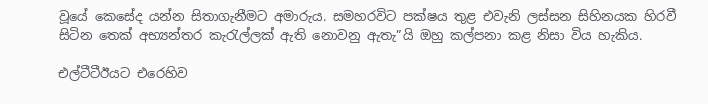වූයේ කෙසේද යන්න සිතාගැනීමට අමාරුය. සමහරවිට පක්ෂය තුළ එවැනි ලස්සන සිහිනයක හිරවී සිටින තෙක් අභ්‍යන්තර කැරැල්ලක් ඇති නොවනු ඇතැ”යි ඔහු කල්පනා කළ නිසා විය හැකිය.

එල්ටීටීඊයට එරෙහිව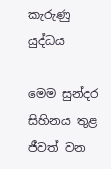කැරුණු යුද්ධය

මෙම සුන්දර සිහිනය තුළ ජීවත් වන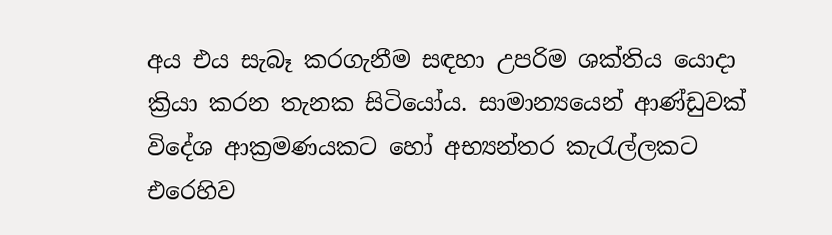අය එය සැබෑ කරගැනීම සඳහා උපරිම ශක්තිය යොදා ක්‍රියා කරන තැනක සිටියෝය. සාමාන්‍යයෙන් ආණ්ඩුවක් විදේශ ආක්‍රමණයකට හෝ අභ්‍යන්තර කැරැල්ලකට එරෙහිව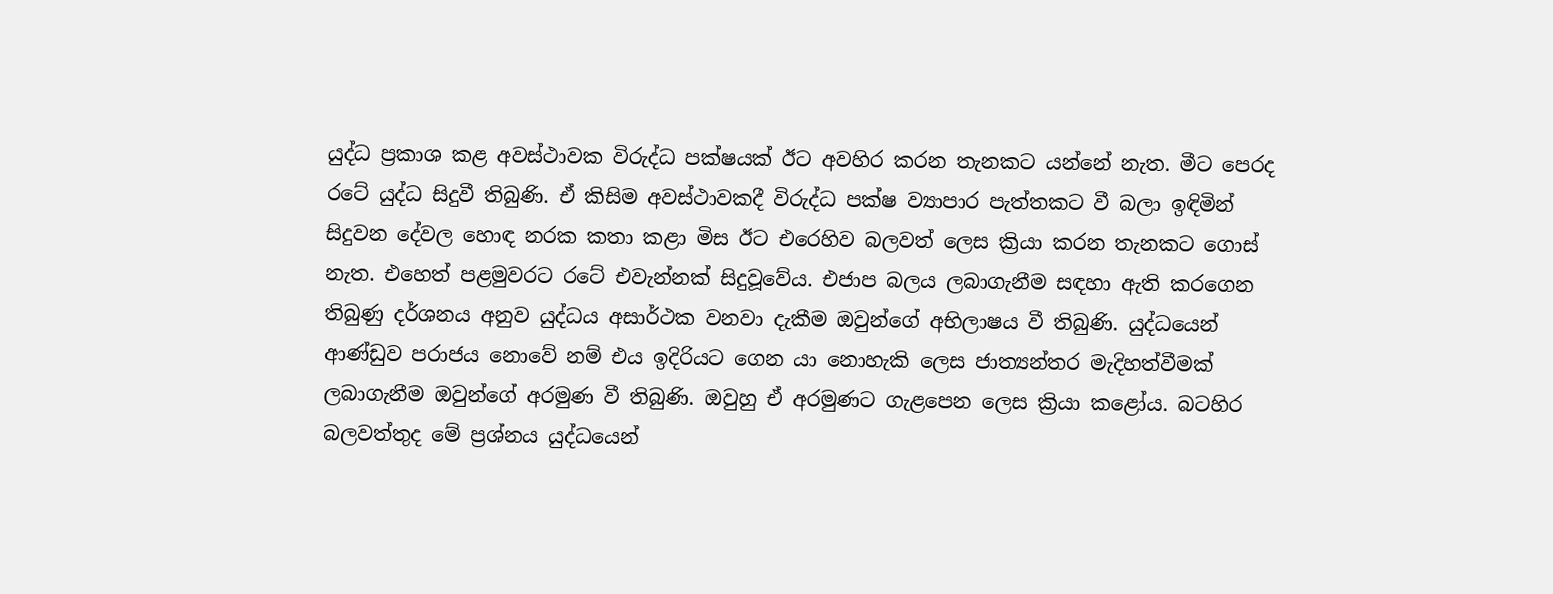යුද්ධ ප්‍රකාශ කළ අවස්ථාවක විරුද්ධ පක්ෂයක් ඊට අවහිර කරන තැනකට යන්නේ නැත. මීට පෙරද රටේ යුද්ධ සිදුවී තිබුණි. ඒ කිසිම අවස්ථාවකදී විරුද්ධ පක්ෂ ව්‍යාපාර පැත්තකට වී බලා ඉඳිමින් සිදුවන දේවල හොඳ නරක කතා කළා මිස ඊට එරෙහිව බලවත් ලෙස ක්‍රියා කරන තැනකට ගොස් නැත. එහෙත් පළමුවරට රටේ එවැන්නක් සිදුවූවේය. එජාප බලය ලබාගැනීම සඳහා ඇති කරගෙන තිබුණු දර්ශනය අනුව යුද්ධය අසාර්ථක වනවා දැකීම ඔවුන්ගේ අභිලාෂය වී තිබුණි. යුද්ධයෙන් ආණ්ඩුව පරාජය නොවේ නම් එය ඉදිරියට ගෙන යා නොහැකි ලෙස ජාත්‍යන්තර මැදිහත්වීමක් ලබාගැනීම ඔවුන්ගේ අරමුණ වී තිබුණි. ඔවුහු ඒ අරමුණට ගැළපෙන ලෙස ක්‍රියා කළෝය. බටහිර බලවත්තුද මේ ප්‍රශ්නය යුද්ධයෙන්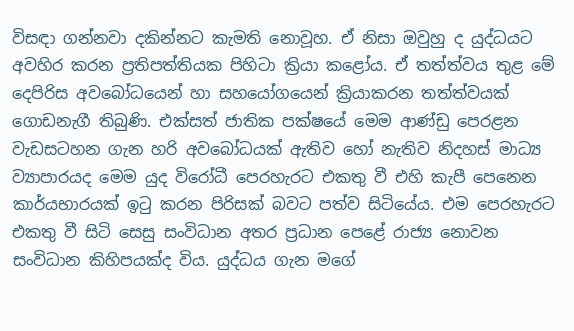විසඳා ගන්නවා දකින්නට කැමති නොවූහ. ඒ නිසා ඔවුහු ද යුද්ධයට අවහිර කරන ප්‍රතිපත්තියක පිහිටා ක්‍රියා කළෝය. ඒ තත්ත්වය තුළ මේ දෙපිරිස අවබෝධයෙන් හා සහයෝගයෙන් ක්‍රියාකරන තත්ත්වයක් ගොඩනැගී තිබුණි. එක්සත් ජාතික පක්ෂයේ මෙම ආණ්ඩු පෙරළන වැඩසටහන ගැන හරි අවබෝධයක් ඇතිව හෝ නැතිව නිදහස් මාධ්‍ය ව්‍යාපාරයද මෙම යුද විරෝධී පෙරහැරට එකතු වී එහි කැපී පෙනෙන කාර්යභාරයක් ඉටු කරන පිරිසක් බවට පත්ව සිටියේය. එම පෙරහැරට එකතු වී සිටි සෙසු සංවිධාන අතර ප්‍රධාන පෙළේ රාජ්‍ය නොවන සංවිධාන කිහිපයක්ද විය. යුද්ධය ගැන මගේ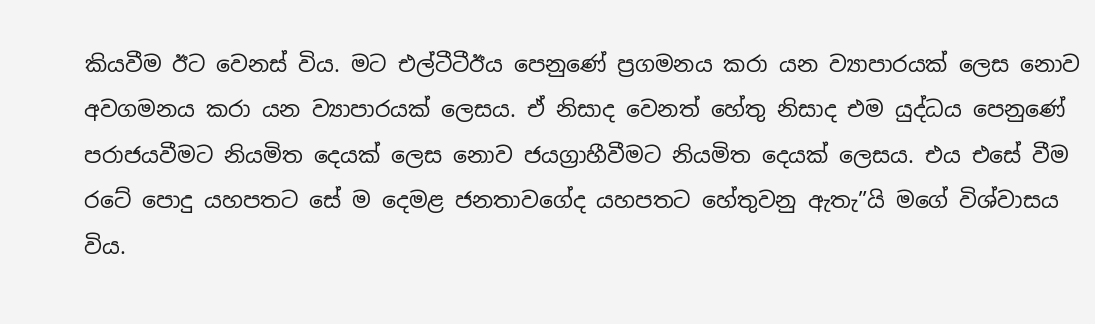කියවීම ඊට වෙනස් විය. මට එල්ටීටීඊය පෙනුණේ ප්‍රගමනය කරා යන ව්‍යාපාරයක් ලෙස නොව අවගමනය කරා යන ව්‍යාපාරයක් ලෙසය. ඒ නිසාද වෙනත් හේතු නිසාද එම යුද්ධය පෙනුණේ පරාජයවීමට නියමිත දෙයක් ලෙස නොව ජයග්‍රාහීවීමට නියමිත දෙයක් ලෙසය. එය එසේ වීම රටේ පොදු යහපතට සේ ම දෙමළ ජනතාවගේද යහපතට හේතුවනු ඇතැ”යි මගේ විශ්වාසය විය.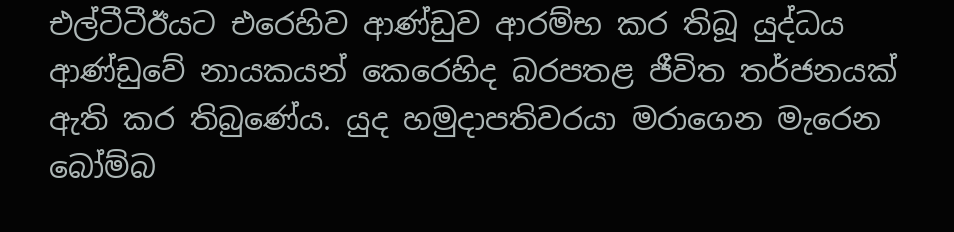එල්ටීටීඊයට එරෙහිව ආණ්ඩුව ආරම්භ කර තිබූ යුද්ධය ආණ්ඩුවේ නායකයන් කෙරෙහිද බරපතළ ජීවිත තර්ජනයක් ඇති කර තිබුණේය. යුද හමුදාපතිවරයා මරාගෙන මැරෙන බෝම්බ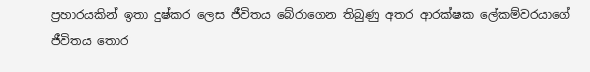ප්‍රහාරයකින් ඉතා දුෂ්කර ලෙස ජීවිතය බේරාගෙන තිබුණු අතර ආරක්ෂක ලේකම්වරයාගේ ජීවිතය තොර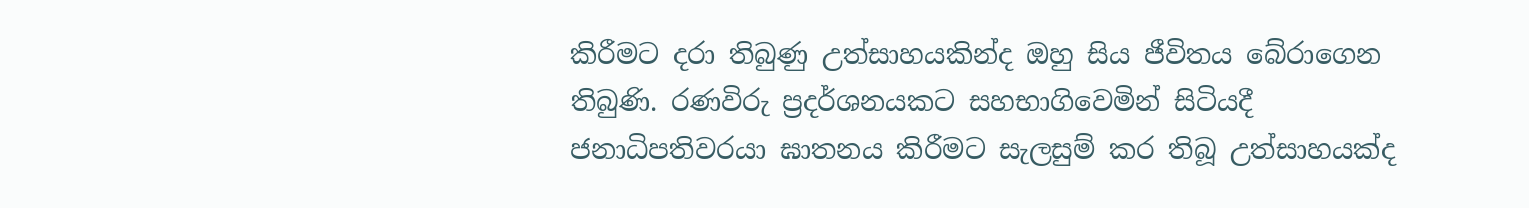කිරීමට දරා තිබුණු උත්සාහයකින්ද ඔහු සිය ජීවිතය බේරාගෙන තිබුණි. රණවිරු ප්‍රදර්ශනයකට සහභාගිවෙමින් සිටියදී ජනාධිපතිවරයා ඝාතනය කිරීමට සැලසුම් කර තිබූ උත්සාහයක්ද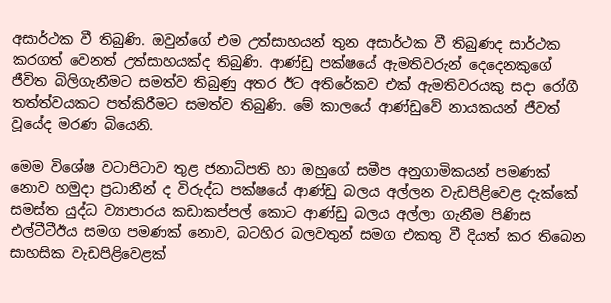අසාර්ථක වී තිබුණි. ඔවුන්ගේ එම උත්සාහයන් තුන අසාර්ථක වී තිබුණද සාර්ථක කරගත් වෙනත් උත්සාහයක්ද තිබුණි. ආණ්ඩු පක්ෂයේ ඇමතිවරුන් දෙදෙනකුගේ ජීවිත බිලිගැනීමට සමත්ව තිබුණු අතර ඊට අතිරේකව එක් ඇමතිවරයකු සදා රෝගී තත්ත්වයකට පත්කිරීමට සමත්ව තිබුණි. මේ කාලයේ ආණ්ඩුවේ නායකයන් ජීවත් වූයේද මරණ බියෙනි.

මෙම විශේෂ වටාපිටාව තුළ ජනාධිපති හා ඔහුගේ සමීප අනුගාමිකයන් පමණක් නොව හමුදා ප්‍රධානීන් ද විරුද්ධ පක්ෂයේ ආණ්ඩු බලය අල්ලන වැඩපිළිවෙළ දැක්කේ සමස්ත යුද්ධ ව්‍යාපාරය කඩාකප්පල් කොට ආණ්ඩු බලය අල්ලා ගැනීම පිණිස එල්ටීටීඊය සමග පමණක් නොව, බටහිර බලවතුන් සමග එකතු වී දියත් කර තිබෙන සාහසික වැඩපිළිවෙළක්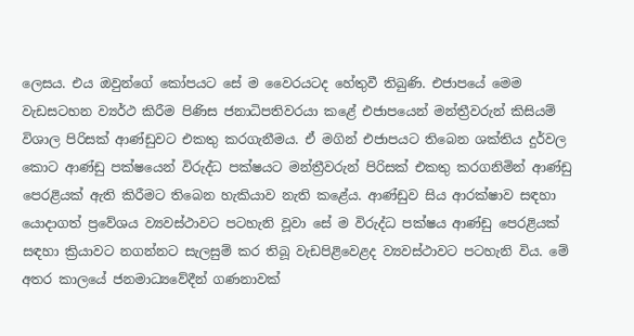ලෙසය. එය ඔවුන්ගේ කෝපයට සේ ම වෛරයටද හේතුවී තිබුණි. එජාපයේ මෙම වැඩසටහන ව්‍යර්ථ කිරීම පිණිස ජනාධිපතිවරයා කළේ එජාපයෙන් මන්ත්‍රීවරුන් කිසියම් විශාල පිරිසක් ආණ්ඩුවට එකතු කරගැනීමය. ඒ මගින් එජාපයට තිබෙන ශක්තිය දුර්වල කොට ආණ්ඩු පක්ෂයෙන් විරුද්ධ පක්ෂයට මන්ත්‍රීවරුන් පිරිසක් එකතු කරගනිමින් ආණ්ඩු පෙරළියක් ඇති කිරීමට තිබෙන හැකියාව නැති කළේය. ආණ්ඩුව සිය ආරක්ෂාව සඳහා යොදාගත් ප්‍රවේශය ව්‍යවස්ථාවට පටහැනි වූවා සේ ම විරුද්ධ පක්ෂය ආණ්ඩු පෙරළියක් සඳහා ක්‍රියාවට නගන්නට සැලසුම් කර තිබූ වැඩපිළිවෙළද ව්‍යවස්ථාවට පටහැනි විය. මේ අතර කාලයේ ජනමාධ්‍යවේදීන් ගණනාවක්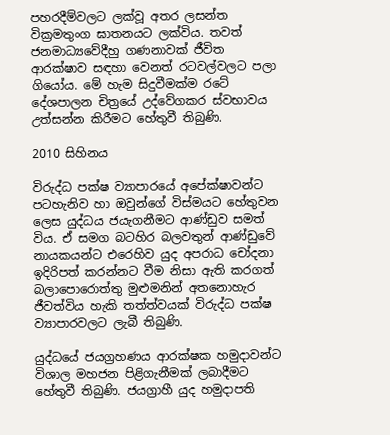පහරදීම්වලට ලක්වූ අතර ලසන්ත වික්‍රමතුංග ඝාතනයට ලක්විය. තවත් ජනමාධ්‍යවේදීහු ගණනාවක් ජීවිත ආරක්ෂාව සඳහා වෙනත් රටවල්වලට පලා ගියෝය. මේ හැම සිදුවීමක්ම රටේ දේශපාලන චිත්‍රයේ උද්වේගකර ස්වභාවය උත්සන්න කිරීමට හේතුවී තිබුණි.

2010 සිහිනය

විරුද්ධ පක්ෂ ව්‍යාපාරයේ අපේක්ෂාවන්ට පටහැනිව හා ඔවුන්ගේ විස්මයට හේතුවන ලෙස යුද්ධය ජයැගනීමට ආණ්ඩුව සමත් විය. ඒ සමග බටහිර බලවතුන් ආණ්ඩුවේ නායකයන්ට එරෙහිව යුද අපරාධ චෝදනා ඉදිරිපත් කරන්නට වීම නිසා ඇති කරගත් බලාපොරොත්තු මුළුමනින් අතනොහැර ජීවත්විය හැකි තත්ත්වයක් විරුද්ධ පක්ෂ ව්‍යාපාරවලට ලැබී තිබුණි.

යුද්ධයේ ජයග්‍රහණය ආරක්ෂක හමුදාවන්ට විශාල මහජන පිළිගැනීමක් ලබාදීමට හේතුවී තිබුණි. ජයග්‍රාහී යුද හමුදාපති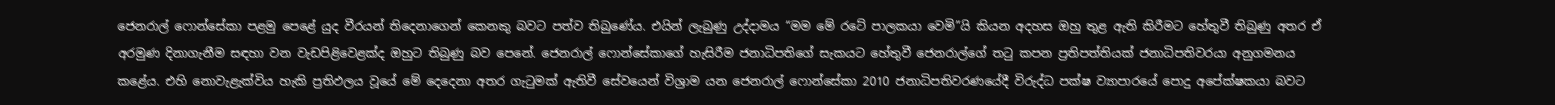ජෙනරාල් ෆොන්සේකා පළමු පෙළේ යුද වීරයන් තිදෙනාගෙන් කෙනකු බවට පත්ව තිබුණේය. එයින් ලැබුණු උද්දාමය “මම මේ රටේ පාලකයා වෙමි”යි කියන අදහස ඔහු තුළ ඇති කිරීමට හේතුවී තිබුණු අතර ඒ අරමුණ දිනාගැනීම සඳහා වන වැඩපිළිවෙළක්ද ඔහුට තිබුණු බව පෙනේ. ජෙනරාල් ෆොන්සේකාගේ හැසිරීම ජනාධිපතිගේ සැකයට හේතුවී ජෙනරාල්ගේ තටු කපන ප්‍රතිපත්තියක් ජනාධිපතිවරයා අනුගමනය කළේය. එහි නොවැළැක්විය හැකි ප්‍රතිඵලය වූයේ මේ දෙදෙනා අතර ගැටුමක් ඇතිවී සේවයෙන් විශ්‍රාම යන ජෙනරාල් ෆොන්සේකා 2010 ජනාධිපතිවරණයේදී විරුද්ධ පක්ෂ ව්‍යාපාරයේ පොදු අපේක්ෂකයා බවට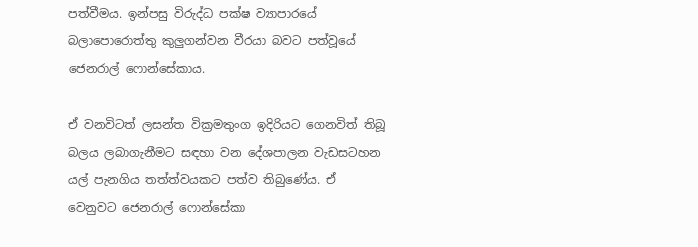පත්වීමය. ඉන්පසු විරුද්ධ පක්ෂ ව්‍යාපාරයේ බලාපොරොත්තු කුලුගන්වන වීරයා බවට පත්වූයේ ජෙනරාල් ෆොන්සේකාය.

ඒ වනවිටත් ලසන්ත වික්‍රමතුංග ඉදිරියට ගෙනවිත් තිබූ බලය ලබාගැනීමට සඳහා වන දේශපාලන වැඩසටහන යල් පැනගිය තත්ත්වයකට පත්ව තිබුණේය. ඒ වෙනුවට ජෙනරාල් ෆොන්සේකා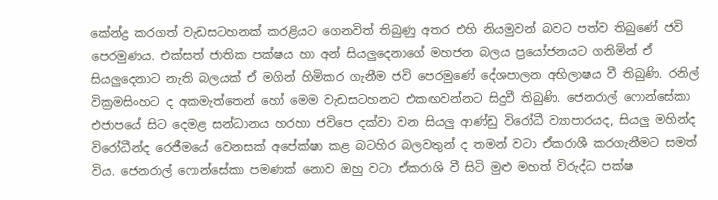කේන්ද්‍ර කරගත් වැඩසටහනක් කරළියට ගෙනවිත් තිබුණු අතර එහි නියමුවන් බවට පත්ව තිබුණේ ජවි පෙරමුණය. එක්සත් ජාතික පක්ෂය හා අන් සියලුදෙනාගේ මහජන බලය ප්‍රයෝජනයට ගනිමින් ඒ සියලුදෙනාට නැති බලයක් ඒ මගින් හිමිකර ගැනීම ජවි පෙරමුණේ දේශපාලන අභිලාෂය වී තිබුණි. රනිල් වික්‍රමසිංහට ද අකමැත්තෙන් හෝ මෙම වැඩසටහනට එකඟවන්නට සිදුවී තිබුණි. ජෙනරාල් ෆොන්සේකා එජාපයේ සිට දෙමළ සන්ධානය හරහා ජවිපෙ දක්වා වන සියලු ආණ්ඩු විරෝධී ව්‍යාපාරයද, සියලු මහින්ද විරෝධීන්ද රෙජීමයේ වෙනසක් අපේක්ෂා කළ බටහිර බලවතුන් ද තමන් වටා ඒකරාශී කරගැනීමට සමත් විය. ජෙනරාල් ෆොන්සේකා පමණක් නොව ඔහු වටා ඒකරාශි වී සිටි මුළු මහත් විරුද්ධ පක්ෂ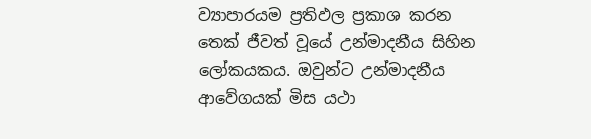ව්‍යාපාරයම ප්‍රතිඵල ප්‍රකාශ කරන තෙක් ජීවත් වූයේ උන්මාදනීය සිහින ලෝකයකය. ඔවුන්ට උන්මාදනීය ආවේගයක් මිස යථා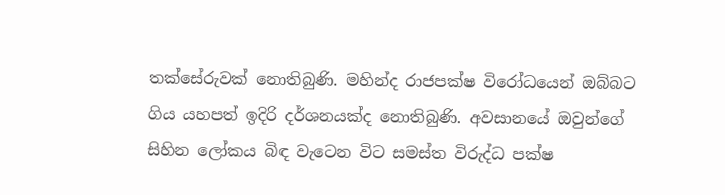තක්සේරුවක් නොතිබුණි. මහින්ද රාජපක්ෂ විරෝධයෙන් ඔබ්බට ගිය යහපත් ඉදිරි දර්ශනයක්ද නොතිබුණි. අවසානයේ ඔවුන්ගේ සිහින ලෝකය බිඳ වැටෙන විට සමස්ත විරුද්ධ පක්ෂ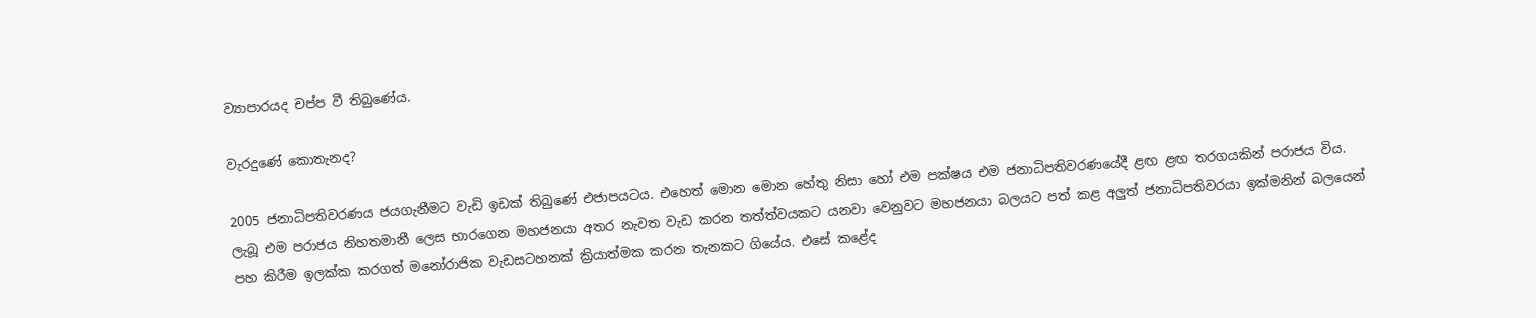ව්‍යාපාරයද චප්ප වී තිබුණේය.

වැරදුණේ කොතැනද?

2005 ජනාධිපතිවරණය ජයගැනීමට වැඩි ඉඩක් තිබුණේ එජාපයටය. එහෙත් මොන මොන හේතු නිසා හෝ එම පක්ෂය එම ජනාධිපතිවරණයේදී ළඟ ළඟ තරගයකින් පරාජය විය. ලැබූ එම පරාජය නිහතමානී ලෙස භාරගෙන මහජනයා අතර නැවත වැඩ කරන තත්ත්වයකට යනවා වෙනුවට මහජනයා බලයට පත් කළ අලුත් ජනාධිපතිවරයා ඉක්මනින් බලයෙන් පහ කිරීම ඉලක්ක කරගත් මනෝරාජික වැඩසටහනක් ක්‍රියාත්මක කරන තැනකට ගියේය. එසේ කළේද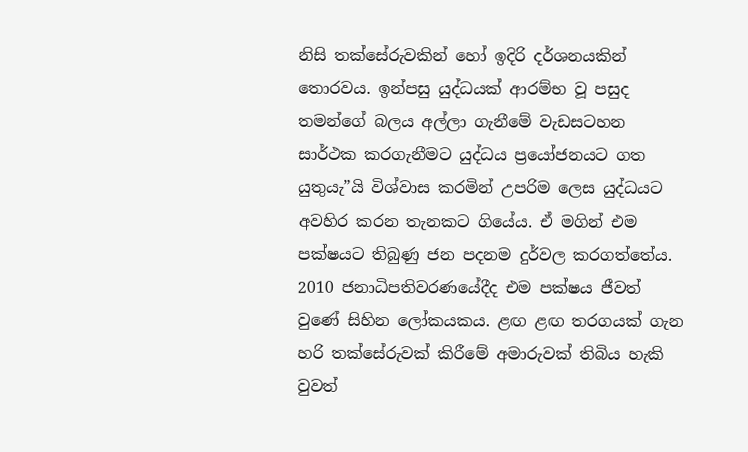නිසි තක්සේරුවකින් හෝ ඉදිරි දර්ශනයකින් තොරවය. ඉන්පසු යුද්ධයක් ආරම්භ වූ පසුද තමන්ගේ බලය අල්ලා ගැනීමේ වැඩසටහන සාර්ථක කරගැනීමට යුද්ධය ප්‍රයෝජනයට ගත යුතුයැ”යි විශ්වාස කරමින් උපරිම ලෙස යුද්ධයට අවහිර කරන තැනකට ගියේය. ඒ මගින් එම පක්ෂයට තිබුණු ජන පදනම දුර්වල කරගත්තේය. 2010 ජනාධිපතිවරණයේදීද එම පක්ෂය ජීවත් වුණේ සිහින ලෝකයකය. ළඟ ළඟ තරගයක් ගැන හරි තක්සේරුවක් කිරීමේ අමාරුවක් තිබිය හැකි වුවත්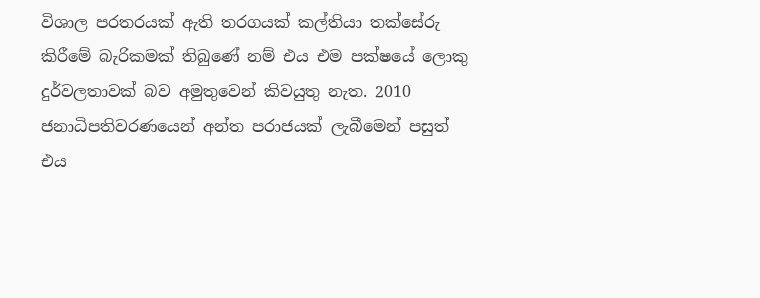විශාල පරතරයක් ඇති තරගයක් කල්තියා තක්සේරු කිරීමේ බැරිකමක් තිබුණේ නම් එය එම පක්ෂයේ ලොකු දුර්වලතාවක් බව අමුතුවෙන් කිවයුතු නැත. 2010 ජනාධිපතිවරණයෙන් අන්ත පරාජයක් ලැබීමෙන් පසුත් එය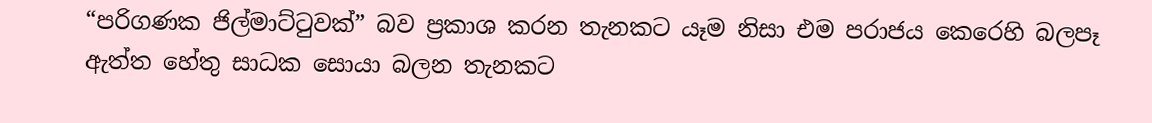“පරිගණක ජිල්මාට්ටුවක්” බව ප්‍රකාශ කරන තැනකට යෑම නිසා එම පරාජය කෙරෙහි බලපෑ ඇත්ත හේතු සාධක සොයා බලන තැනකට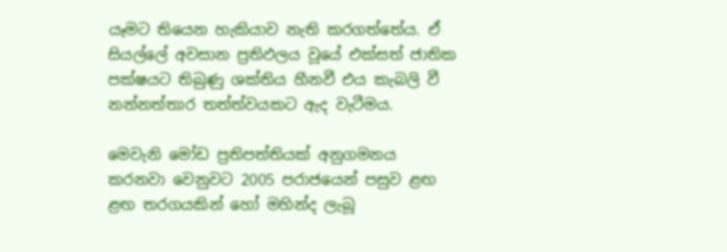යෑමට තියෙන හැකියාව නැති කරගත්තේය. ඒ සියල්ලේ අවසාන ප්‍රතිඵලය වූයේ එක්සත් ජාතික පක්ෂයට තිබුණු ශක්තිය හීනවී එය කැබලි වී නන්නත්තාර තත්ත්වයකට ඇද වැටීමය.

මෙවැනි මෝඩ ප්‍රතිපත්තියක් අනුගමනය කරනවා වෙනුවට 2005 පරාජයෙන් පසුව ළඟ ළඟ තරගයකින් හෝ මහින්ද ලැබූ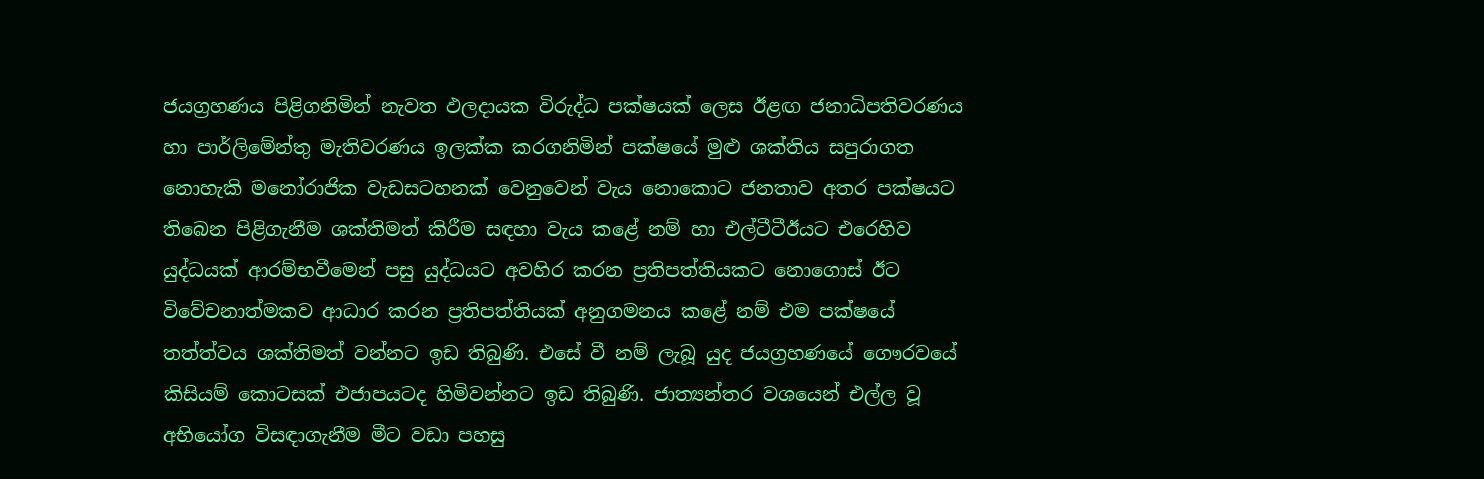ජයග්‍රහණය පිළිගනිමින් නැවත ඵලදායක විරුද්ධ පක්ෂයක් ලෙස ඊළඟ ජනාධිපතිවරණය හා පාර්ලිමේන්තු මැතිවරණය ඉලක්ක කරගනිමින් පක්ෂයේ මුළු ශක්තිය සපුරාගත නොහැකි මනෝරාජික වැඩසටහනක් වෙනුවෙන් වැය නොකොට ජනතාව අතර පක්ෂයට තිබෙන පිළිගැනීම ශක්තිමත් කිරීම සඳහා වැය කළේ නම් හා එල්ටීටීඊයට එරෙහිව යුද්ධයක් ආරම්භවීමෙන් පසු යුද්ධයට අවහිර කරන ප්‍රතිපත්තියකට නොගොස් ඊට විවේචනාත්මකව ආධාර කරන ප්‍රතිපත්තියක් අනුගමනය කළේ නම් එම පක්ෂයේ තත්ත්වය ශක්තිමත් වන්නට ඉඩ තිබුණි. එසේ වී නම් ලැබූ යුද ජයග්‍රහණයේ ගෞරවයේ කිසියම් කොටසක් එජාපයටද හිමිවන්නට ඉඩ තිබුණි. ජාත්‍යන්තර වශයෙන් එල්ල වූ අභියෝග විසඳාගැනීම මීට වඩා පහසු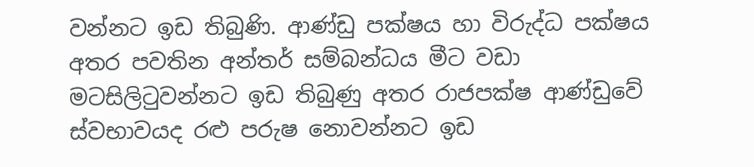වන්නට ඉඩ තිබුණි. ආණ්ඩු පක්ෂය හා විරුද්ධ පක්ෂය අතර පවතින අන්තර් සම්බන්ධය මීට වඩා මටසිලිටුවන්නට ඉඩ තිබුණු අතර රාජපක්ෂ ආණ්ඩුවේ ස්වභාවයද රළු පරුෂ නොවන්නට ඉඩ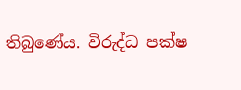තිබුණේය. විරුද්ධ පක්ෂ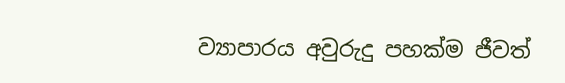ව්‍යාපාරය අවුරුදු පහක්ම ජීවත්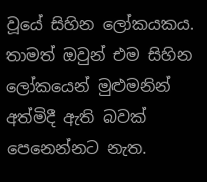වූයේ සිහින ලෝකයකය. තාමත් ඔවුන් එම සිහින ලෝකයෙන් මුළුමනින් අත්මිදී ඇති බවක් පෙනෙන්නට නැත.